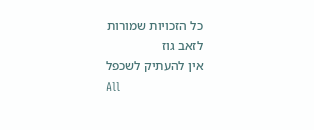כל הזכויות שמורות
לזאב גוז
אין להעתיק לשכפל
All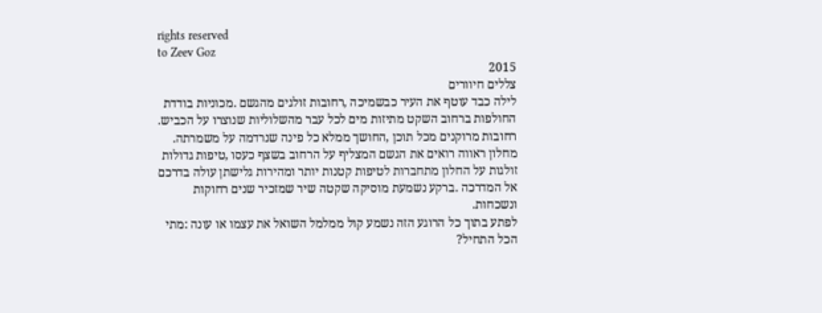rights reserved
to Zeev Goz
2015
צללים חיוורים
לילה כבד עוטף את העיר כבשמיכה ,רחובות זולגים מהגשם .מכוניות בודדת
החולפות ברחוב השקט מתיזות מים לכל עבר מהשלוליות שנוצרו על הכביש.
רחובות מרוקנים מכל תוכן ,החושך ממלא כל פינה שנרדמה על משמרתה.
מחלון ראווה רואים את הגשם המצליף על הרחוב בשצף כעסו ,טיפות גדולות
זולגות על החלון מתחברות לטיפות קטנות יותר ומהירות גלישתן עולה בדרכם
אל המדרכה .ברקע נשמעת מוסיקה שקטה שיר שמזכיר שנים רחוקות
ונשכחות.
לפתע בתוך כל הרוגע הזה נשמע קול ממלמל השואל את עצמו או עונה :מתי
הכל התחיל?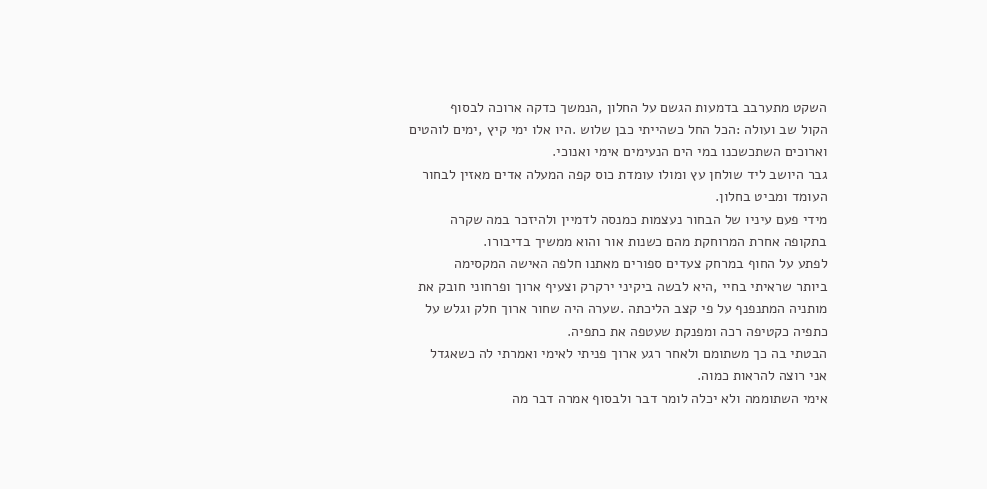השקט מתערבב בדמעות הגשם על החלון ,הנמשך כדקה ארוכה לבסוף
הקול שב ועולה :הכל החל כשהייתי כבן שלוש .היו אלו ימי קיץ ,ימים לוהטים
וארוכים השתכשכנו במי הים הנעימים אימי ואנוכי.
גבר היושב ליד שולחן עץ ומולו עומדת כוס קפה המעלה אדים מאזין לבחור
העומד ומביט בחלון.
מידי פעם עיניו של הבחור נעצמות כמנסה לדמיין ולהיזכר במה שקרה
בתקופה אחרת המרוחקת מהם כשנות אור והוא ממשיך בדיבורו.
לפתע על החוף במרחק צעדים ספורים מאתנו חלפה האישה המקסימה
ביותר שראיתי בחיי ,היא לבשה ביקיני ירקרק וצעיף ארוך ופרחוני חובק את
מותניה המתנפנף על פי קצב הליכתה .שערה היה שחור ארוך חלק וגלש על
כתפיה כקטיפה רכה ומפנקת שעטפה את כתפיה.
הבטתי בה כך משתומם ולאחר רגע ארוך פניתי לאימי ואמרתי לה כשאגדל
אני רוצה להראות כמוה.
אימי השתוממה ולא יכלה לומר דבר ולבסוף אמרה דבר מה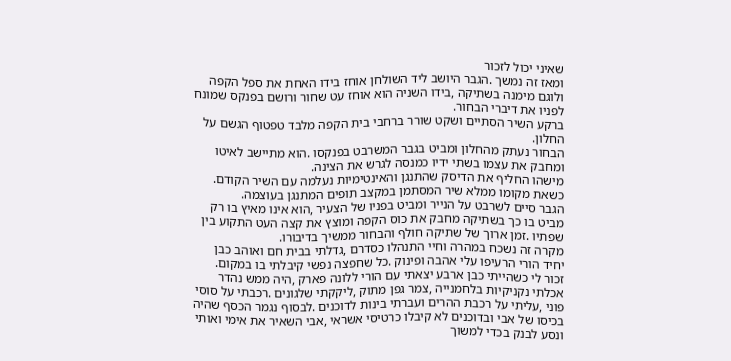שאיני יכול לזכור
ומאז זה נמשך .הגבר היושב ליד השולחן אוחז בידו האחת את ספל הקפה
ולוגם מימנה בשתיקה ,בידו השניה הוא אוחז עט שחור ורושם בפנקס שמונח
לפניו את דיברי הבחור.
ברקע השיר הסתיים ושקט שורר ברחבי בית הקפה מלבד טפטוף הגשם על
החלון.
הבחור נעתק מהחלון ומביט בגבר המשרבט בפנקסו .הוא מתיישב לאיטו
ומחבק את עצמו בשתי ידיו כמנסה לגרש את הצינה.
מישהו החליף את הדיסק שהתנגן והאינטימיות נעלמה עם השיר הקודם.
כשאת מקומו ממלא שיר המסתמן במקצב תופים המתנגן בעוצמה.
הגבר סיים לשרבט על הנייר ומביט בפניו של הצעיר ,הוא אינו מאיץ בו רק
מביט בו כך בשתיקה מחבק את כוס הקפה ומוצץ את קצה העט התקוע בין
שפתיו .זמן ארוך של שתיקה חולף והבחור ממשיך בדיבורו.
מקרה זה נשכח במהרה וחיי התנהלו כסדרם ,גדלתי בבית חם ואוהב כבן
יחיד הורי הרעיפו עלי אהבה ופינוק .כל שחפצה נפשי קיבלתי בו במקום.
זכור לי כשהייתי כבן ארבע יצאתי עם הורי ללונה פארק ,היה ממש נהדר
אכלתי נקניקיות בלחמנייה ,צמר גפן מתוק ,ליקקתי שלגונים .רכבתי על סוסי
פוני ,עליתי על רכבת ההרים ועברתי בינות לדוכנים .לבסוף נגמר הכסף שהיה
בכיסו של אבי ובדוכנים לא קיבלו כרטיסי אשראי ,אבי השאיר את אימי ואותי
ונסע לבנק בכדי למשוך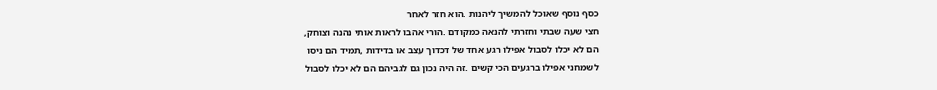כסף נוסף שאוכל להמשיך ליהנות .הוא חזר לאחר
חצי שעה שבתי וחזרתי להנאה כמקודם .הורי אהבו לראות אותי נהנה וצוחק,
הם לא יכלו לסבול אפילו רגע אחד של דכדוך עצב או בדידות ,תמיד הם ניסו
לשמחני אפילו ברגעים הכי קשים .זה היה נכון גם לגביהם הם לא יכלו לסבול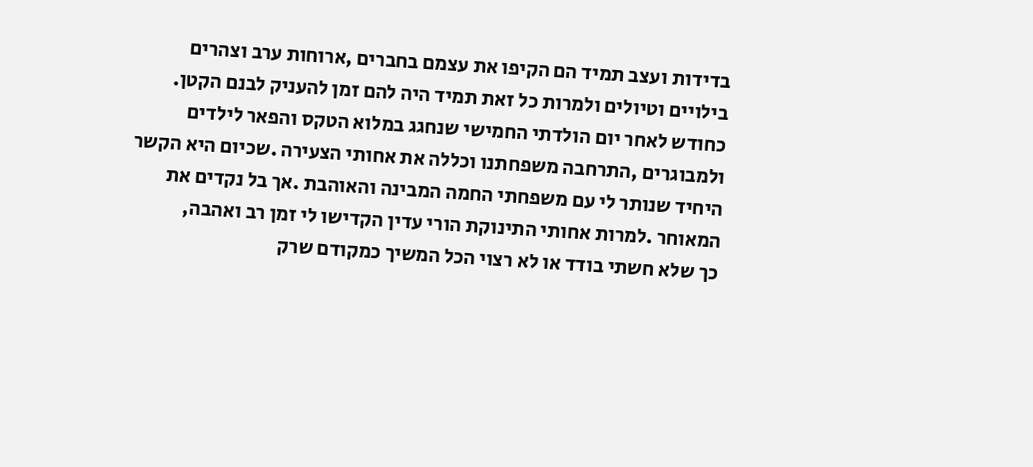בדידות ועצב תמיד הם הקיפו את עצמם בחברים ,ארוחות ערב וצהרים
בילויים וטיולים ולמרות כל זאת תמיד היה להם זמן להעניק לבנם הקטן.
כחודש לאחר יום הולדתי החמישי שנחגג במלוא הטקס והפאר לילדים
ולמבוגרים ,התרחבה משפחתנו וכללה את אחותי הצעירה .שכיום היא הקשר
היחיד שנותר לי עם משפחתי החמה המבינה והאוהבת .אך בל נקדים את
המאוחר .למרות אחותי התינוקת הורי עדין הקדישו לי זמן רב ואהבה,
כך שלא חשתי בודד או לא רצוי הכל המשיך כמקודם שרק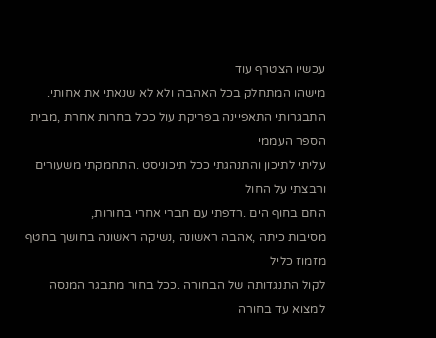עכשיו הצטרף עוד
מישהו המתחלק בכל האהבה ולא לא שנאתי את אחותי.
התבגרותי התאפיינה בפריקת עול ככל בחרות אחרת ,מבית הספר העממי
עליתי לתיכון והתנהגתי ככל תיכוניסט .התחמקתי משעורים ורבצתי על החול
החם בחוף הים .רדפתי עם חברי אחרי בחורות,
מסיבות כיתה ,אהבה ראשונה ,נשיקה ראשונה בחושך בחטף מזמוז כליל
לקול התנגדותה של הבחורה .ככל בחור מתבגר המנסה למצוא עד בחורה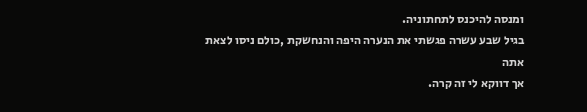ומנסה להיכנס לתחתוניה.
בגיל שבע עשרה פגשתי את הנערה היפה והנחשקת ,כולם ניסו לצאת אתה
אך דווקא לי זה קרה.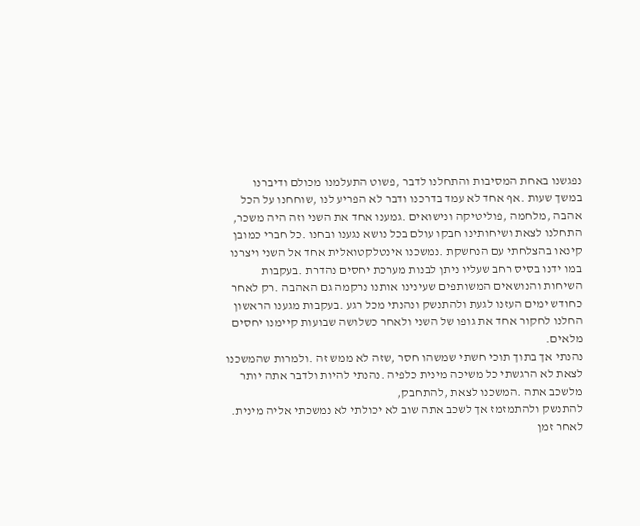נפגשנו באחת המסיבות והתחלנו לדבר ,פשוט התעלמנו מכולם ודיברנו
במשך שעות .אף אחד לא עמד בדרכנו ודבר לא הפריע לנו ,שוחחנו על הכל
אהבה ,מלחמה ,פוליטיקה ונישואים .גמענו אחד את השני וזה היה משכר,
התחלנו לצאת ושיחותינו חבקו עולם בכל נושא נגענו ובחנו .כל חברי כמובן
קינאו בהצלחתי עם הנחשקת .נמשכנו אינטלקטואלית אחד אל השני ויצרנו
במו ידנו בסיס רחב שעליו ניתן לבנות מערכת יחסים נהדרת .בעקבות
השיחות והנושאים המשותפים שעינינו אותנו נרקמה גם האהבה .רק לאחר
כחודש ימים העזנו לגעת ולהתנשק ונהנתי מכל רגע .בעקבות מגענו הראשון
החלנו לחקור אחד את גופו של השני ולאחר כשלושה שבועות קיימנו יחסים
מלאים.
נהנתי אך בתוך תוכי חשתי שמשהו חסר ,שזה לא ממש זה .ולמרות שהמשכנו
לצאת לא הרגשתי כל משיכה מינית כלפיה .נהנתי להיות ולדבר אתה יותר
מלשכב אתה .המשכנו לצאת ,להתחבק,
להתנשק ולהתמזמז אך לשכב אתה שוב לא יכולתי לא נמשכתי אליה מינית.
לאחר זמן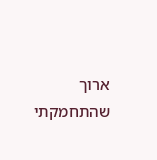ארוך שהתחמקתי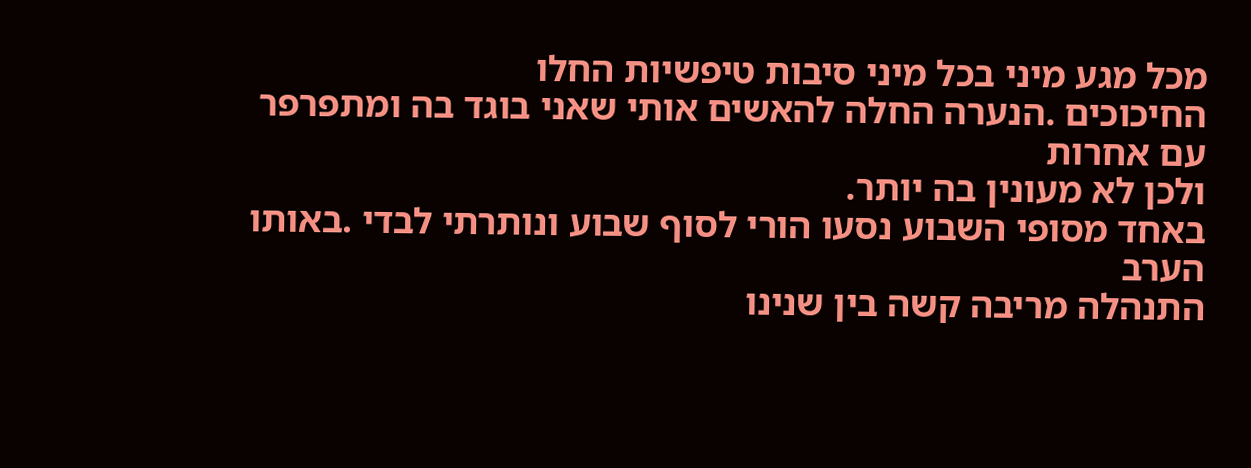מכל מגע מיני בכל מיני סיבות טיפשיות החלו
החיכוכים .הנערה החלה להאשים אותי שאני בוגד בה ומתפרפר עם אחרות
ולכן לא מעונין בה יותר.
באחד מסופי השבוע נסעו הורי לסוף שבוע ונותרתי לבדי .באותו הערב
התנהלה מריבה קשה בין שנינו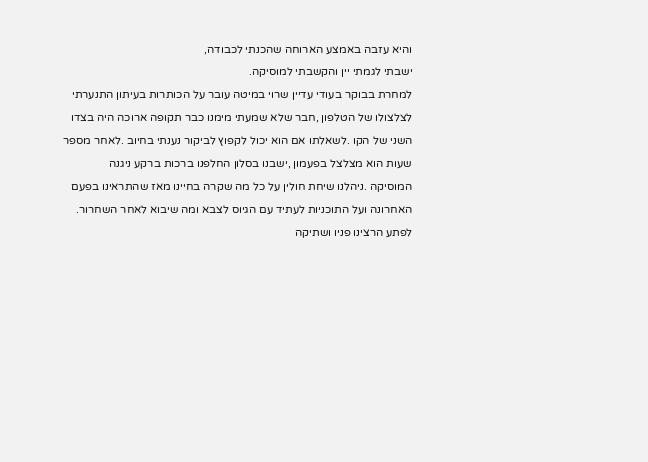והיא עזבה באמצע הארוחה שהכנתי לכבודה,
ישבתי לגמתי יין והקשבתי למוסיקה.
למחרת בבוקר בעודי עדיין שרוי במיטה עובר על הכותרות בעיתון התנערתי
לצלצולו של הטלפון ,חבר שלא שמעתי מימנו כבר תקופה ארוכה היה בצדו
השני של הקו .לשאלתו אם הוא יכול לקפוץ לביקור נענתי בחיוב .לאחר מספר
שעות הוא מצלצל בפעמון ,ישבנו בסלון החלפנו ברכות ברקע ניגנה
המוסיקה .ניהלנו שיחת חולין על כל מה שקרה בחיינו מאז שהתראינו בפעם
האחרונה ועל התוכניות לעתיד עם הגיוס לצבא ומה שיבוא לאחר השחרור.
לפתע הרצינו פניו ושתיקה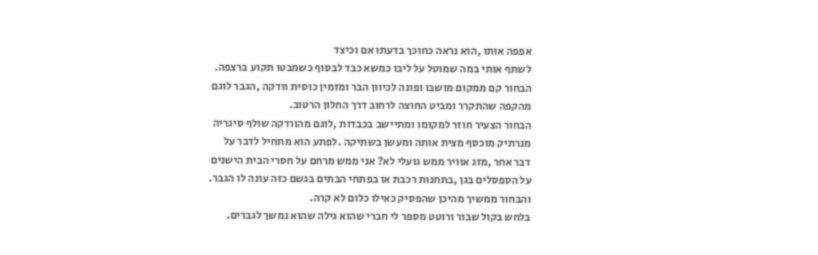אפפה אותו ,הוא נראה כחוכך בדעתו אם וכיצד
לשתף אותי במה שמוטל על ליבו כמשא כבד לבסוף כשמבטו תקוע ברצפה.
הבחור קם ממקום מושבו ופונה לכיוון הבר ומזמין כוסית וודקה ,הגבר לוגם
מהקפה שהתקרר ומביט החוצה לרחוב דרך החלון הרטוב.
הבחור הצעיר חוזר למקומו ומתיישב בכבדות ,לוגם מהוודקה שולף סיגריה
מנרתיק מוכסף מצית אותה ומעשן בשתיקה .לפתע הוא מתחיל לדבר על
דבר אחר ,מזג אוויר ממש גועלי לא? אני ממש מרחם על חסרי הבית הישנים
על הספסלים בגן ,בתחנות רכבת או בפתחי הבתים בגשם כזה עונה לו הגבר.
והבחור ממשיך מהיכן שהפסיק כאילו כלום לא קרה.
בלחש בקול שבור ורוטט מספר לי חברי שהוא גילה שהוא נמשך לגברים.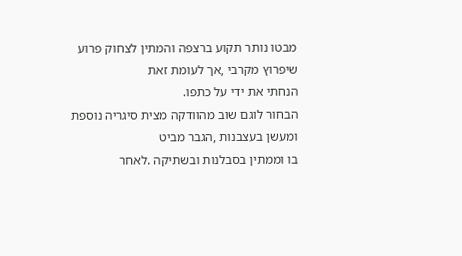מבטו נותר תקוע ברצפה והמתין לצחוק פרוע שיפרוץ מקרבי ,אך לעומת זאת
הנחתי את ידי על כתפו.
הבחור לוגם שוב מהוודקה מצית סיגריה נוספת ומעשן בעצבנות ,הגבר מביט
בו וממתין בסבלנות ובשתיקה .לאחר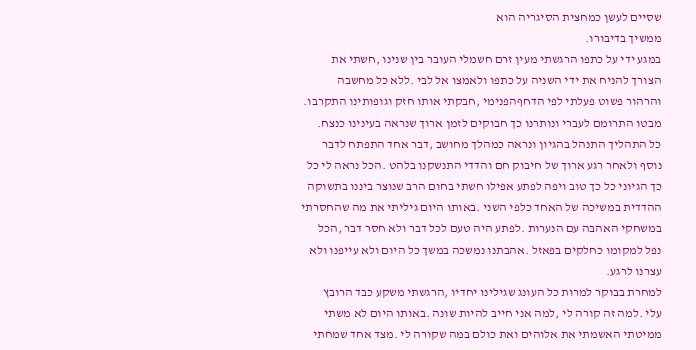שסיים לעשן כמחצית הסיגריה הוא
ממשיך בדיבורו.
במגע ידי על כתפו הרגשתי מעין זרם חשמלי העובר בין שנינו ,חשתי את
הצורך להניח את ידי השניה על כתפו ולאמצו אל לבי .ללא כל מחשבה
והרהור פשוט פעלתי לפי הדחףהפנימי ,חבקתי אותו חזק וגופותינו התקרבו.
מבטו התרומם לעברי ונותרנו כך חבוקים לזמן ארוך שנראה בעינינו כנצח.
כל התהליך התנהל בהגיון ונראה כמהלך מחושב ,דבר אחד התפתח לדבר
נוסף ולאחר רגע ארוך של חיבוק חם והדדי התנשקנו בלהט .הכל נראה לי כל
כך הגיוני כל כך טוב ויפה לפתע אפילו חשתי בחום הרב שנוצר ביננו בתשוקה
ההדדית במשיכה של האחד כלפי השני .באותו היום גיליתי את מה שהחסרתי
במשחקי האהבה עם הנערות .לפתע היה טעם לכל דבר ולא חסר דבר ,הכל
נפל למקומו כחלקים בפאזל .אהבתנו נמשכה במשך כל היום ולא עייפנו ולא
עצרנו לרגע.
למחרת בבוקר למרות כל העונג שגילינו יחדיו ,הרגשתי משקע כבד הרובץ
עלי .למה זה קורה לי ,למה אני חייב להיות שונה .באותו היום לא משתי
ממיטתי האשמתי את אלוהים ואת כולם במה שקורה לי .מצד אחד שמחתי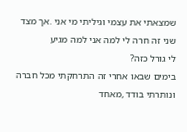שמצאתי את עצמי וגיליתי מי אני .אך מצד שני זה חרה לי למה אני למה מגיע
לי גורל כזה?
בימים שבאו אחרי זה התרחקתי מכל חברה ונותרתי בודד ,מאחד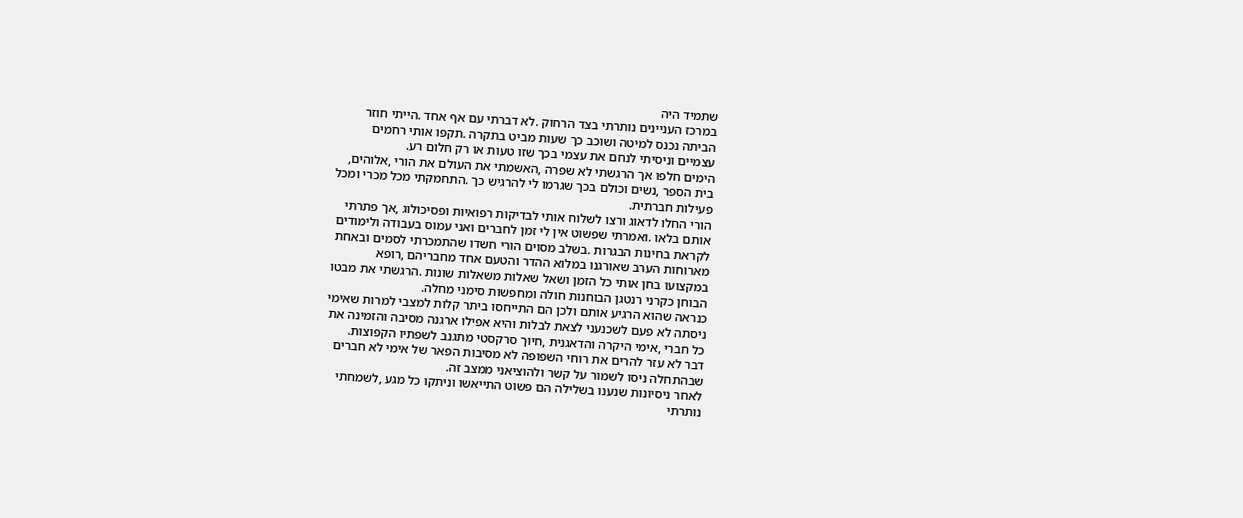שתמיד היה
במרכז העניינים נותרתי בצד הרחוק .לא דברתי עם אף אחד .הייתי חוזר
הביתה נכנס למיטה ושוכב כך שעות מביט בתקרה .תקפו אותי רחמים
עצמיים וניסיתי לנחם את עצמי בכך שזו טעות או רק חלום רע.
הימים חלפו אך הרגשתי לא שפרה ,האשמתי את העולם את הורי ,אלוהים,
בית הספר ,נשים וכולם בכך שגרמו לי להרגיש כך .התחמקתי מכל מכרי ומכל
פעילות חברתית.
הורי החלו לדאוג ורצו לשלוח אותי לבדיקות רפואיות ופסיכולוג ,אך פתרתי
אותם בלאו .ואמרתי שפשוט אין לי זמן לחברים ואני עמוס בעבודה ולימודים
לקראת בחינות הבגרות .בשלב מסוים הורי חשדו שהתמכרתי לסמים ובאחת
מארוחות הערב שאורגנו במלוא ההדר והטעם אחד מחבריהם ,רופא
במקצועו בחן אותי כל הזמן ושאל שאלות משאלות שונות .הרגשתי את מבטו
הבוחן כקרני רנטגן הבוחנות חולה ומחפשות סימני מחלה.
כנראה שהוא הרגיע אותם ולכן הם התייחסו ביתר קלות למצבי למרות שאימי
ניסתה לא פעם לשכנעני לצאת לבלות והיא אפילו ארגנה מסיבה והזמינה את
כל חברי ,אימי היקרה והדאגנית ,חיוך סרקסטי מתגנב לשפתיו הקפוצות.
דבר לא עזר להרים את רוחי השפופה לא מסיבות הפאר של אימי לא חברים
שבהתחלה ניסו לשמור על קשר ולהוציאני ממצב זה.
לאחר ניסיונות שנענו בשלילה הם פשוט התייאשו וניתקו כל מגע ,לשמחתי
נותרתי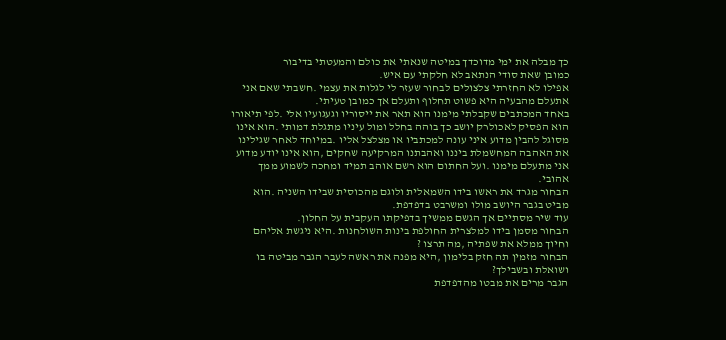כך מבלה את ימי מדוכדך במיטה שנאתי את כולם והמעטתי בדיבור
כמובן שאת סודי הנתאב לא חלקתי עם איש.
אפילו לא החזרתי צלצולים לבחור שעזר לי לגלות את עצמי .חשבתי שאם אני
אתעלם מהבעיה היא פשוט תחלוף ותעלם אך כמובן טעיתי.
באחד המכתבים שקבלתי מימנו הוא תאר את ייסוריו וגעגועיו אלי .לפי תיאורו
הוא הפסיק לאכולרק יושב כך בוהה בחלל ומול עיניו מתגלת דמותי .הוא אינו
מסוגל להבין מדוע איני עונה למכתביו או מצלצל אליו .במיוחד לאחר שגילינו
את האהבה המחשמלת ביננו ואהבתנו המרקיעה שחקים ,הוא אינו יודע מדוע
אני מתעלם מימנו .ועל החתום הוא רשם אוהב תמיד ומחכה לשמוע ממך
אהובי.
הבחור מגרד את ראשו בידו השמאלית ולוגם מהכוסית שבידו השניה .הוא
מביט בגבר היושב מולו ומשרבט בדפדפת.
עוד שיר מסתיים אך הגשם ממשיך בדפיקתו העקבית על החלון.
הבחור מסמן בידו למלצרית החולפת בינות השולחנות .היא ניגשת אליהם
וחיוך ממלא את שפתיה ,מה תרצו ?
הבחור מזמין תה חזק בלימון ,היא מפנה את ראשה לעבר הגבר מביטה בו
ושואלת ובשבילך?
הגבר מרים את מבטו מהדפדפת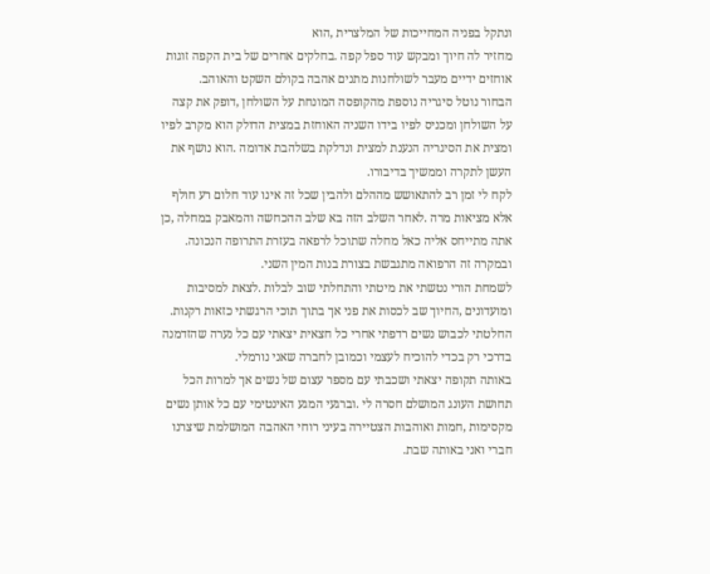ונתקל בפניה המחייכות של המלצרית ,הוא
מחזיר לה חיוך ומבקש עוד ספל קפה .בחלקים אחרים של בית הקפה זוגות
אוחזים ידיים מעבר לשולחנות מתנים אהבה בקולם השקט והאוהב.
הבחור נוטל סיגריה נוספת מהקופסה המונחת על השולחן ,דופק את קצה
על השולחן ומכניס לפיו בידו השניה האוחזת במצית הדולק הוא מקרב לפיו
ומצית את הסיגריה הנענת למצית ונדלקת בשלהבת אדומה .הוא נושף את
העשן לתקרה וממשיך בדיבורו.
לקח לי זמן רב להתאושש מההלם ולהבין שכל זה אינו עוד חלום רע חולף
אלא מציאות מרה .לאחר השלב הזה בא שלב ההכחשה והמאבק במחלה ,כן
אתה מתייחס אליה כאל מחלה שתוכל לרפאה בעזרת התרופה הנכונה.
ובמקרה זה הרפואה מתגבשת בצורת בנות המין השני.
לשמחת הורי נטשתי את מיטתי והתחלתי שוב לבלות .לצאת למסיבות
ומועדונים ,החיוך שב לכסות את פני אך בתוך תוכי הרגשתי כזאות רקנות.
החלטתי לכבוש נשים רדפתי אחרי כל חצאית יצאתי עם כל נערה שהזדמנה
בדרכי רק בכדי להוכיח לעצמי וכמובן לחברה שאני נורמלי.
באותה תקופה יצאתי ושכבתי עם מספר עצום של נשים אך למרות הכל
תחושת העונג המושלם חסרה לי .וברגעי המגע האינטימי עם כל אותן נשים
מקסימות ,חמות ואוהבות הצטיירה בעיני רוחי האהבה המושלמת שיצרנו
חברי ואני באותה שבת.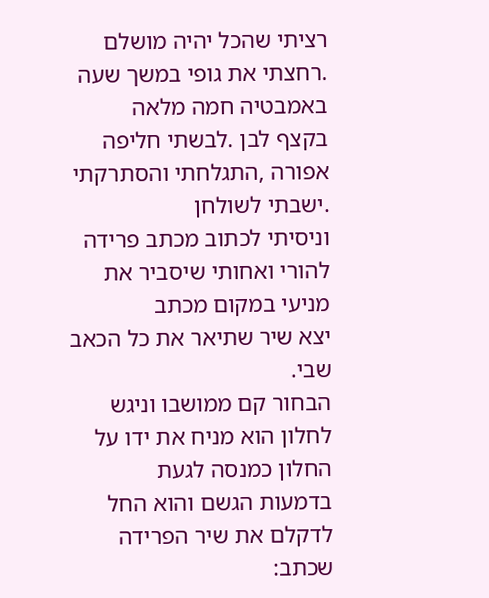רציתי שהכל יהיה מושלם .רחצתי את גופי במשך שעה באמבטיה חמה מלאה
בקצף לבן .לבשתי חליפה אפורה ,התגלחתי והסתרקתי .ישבתי לשולחן
וניסיתי לכתוב מכתב פרידה להורי ואחותי שיסביר את מניעי במקום מכתב
יצא שיר שתיאר את כל הכאב שבי.
הבחור קם ממושבו וניגש לחלון הוא מניח את ידו על החלון כמנסה לגעת
בדמעות הגשם והוא החל לדקלם את שיר הפרידה שכתב: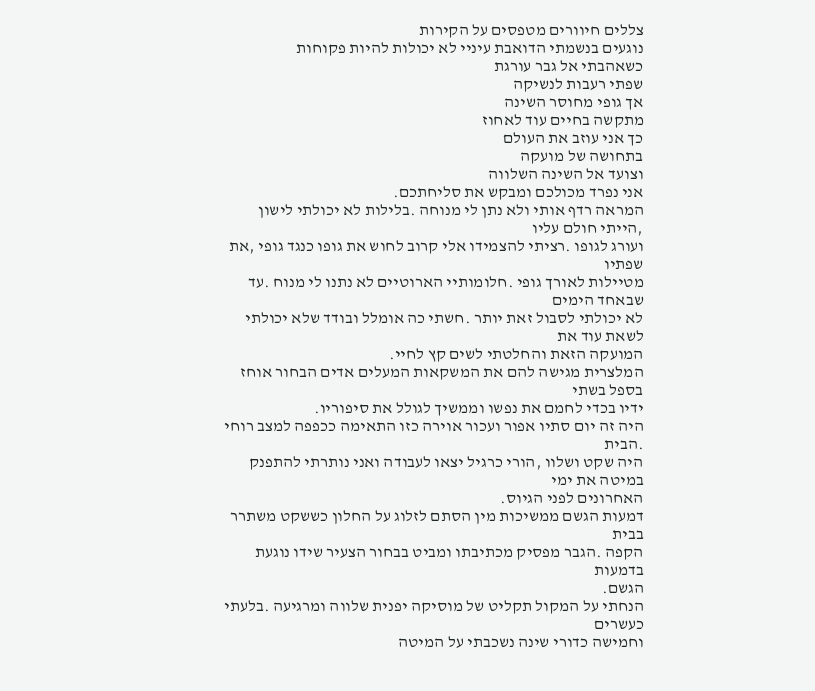צללים חיוורים מטפסים על הקירות
נוגעים בנשמתי הדואבת עיניי לא יכולות להיות פקוחות
כשאהבתי אל גבר עורגת
שפתי רעבות לנשיקה
אך גופי מחוסר השינה
מתקשה בחיים עוד לאחוז
כך אני עוזב את העולם
בתחושה של מועקה
וצועד אל השינה השלווה
אני נפרד מכולכם ומבקש את סליחתכם.
המראה רדף אותי ולא נתן לי מנוחה .בלילות לא יכולתי לישון ,הייתי חולם עליו
ועורג לגופו .רציתי להצמידו אלי קרוב לחוש את גופו כנגד גופי ,את שפתיו
מטיילות לאורך גופי .חלומותיי הארוטיים לא נתנו לי מנוח .עד שבאחד הימים
לא יכולתי לסבול זאת יותר .חשתי כה אומלל ובודד שלא יכולתי לשאת עוד את
המועקה הזאת והחלטתי לשים קץ לחיי.
המלצרית מגישה להם את המשקאות המעלים אדים הבחור אוחז בספל בשתי
ידיו בכדי לחמם את נפשו וממשיך לגולל את סיפוריו.
היה זה יום סתיו אפור ועכור אוירה כזו התאימה ככפפה למצב רוחי .הבית
היה שקט ושלוו ,הורי כרגיל יצאו לעבודה ואני נותרתי להתפנק במיטה את ימי
האחרונים לפני הגיוס.
דמעות הגשם ממשיכות מין הסתם לזלוג על החלון כששקט משתרר בבית
הקפה .הגבר מפסיק מכתיבתו ומביט בבחור הצעיר שידו נוגעת בדמעות
הגשם.
הנחתי על המקול תקליט של מוסיקה יפנית שלווה ומרגיעה .בלעתי כעשרים
וחמישה כדורי שינה נשכבתי על המיטה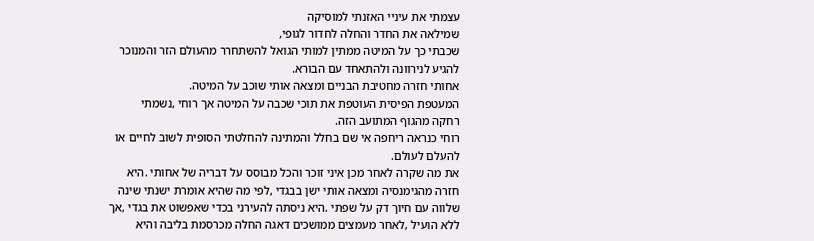עצמתי את עיניי האזנתי למוסיקה
שמילאה את החדר והחלה לחדור לגופי,
שכבתי כך על המיטה ממתין למותי הגואל להשתחרר מהעולם הזר והמנוכר
להגיע לנירוונה ולהתאחד עם הבורא.
אחותי חזרה מחטיבת הבניים ומצאה אותי שוכב על המיטה.
המעטפת הפיסית העוטפת את תוכי שכבה על המיטה אך רוחי ,נשמתי
רחקה מהגוף המתועב הזה.
רוחי כנראה ריחפה אי שם בחלל והמתינה להחלטתי הסופית לשוב לחיים או
להעלם לעולם.
את מה שקרה לאחר מכן איני זוכר והכל מבוסס על דבריה של אחותי .היא
חזרה מהגימנסיה ומצאה אותי ישן בבגדי ,לפי מה שהיא אומרת ישנתי שינה
שלווה עם חיוך דק על שפתי .היא ניסתה להעירני בכדי שאפשוט את בגדי ,אך
ללא הועיל ,לאחר מעמצים ממושכים דאגה החלה מכרסמת בליבה והיא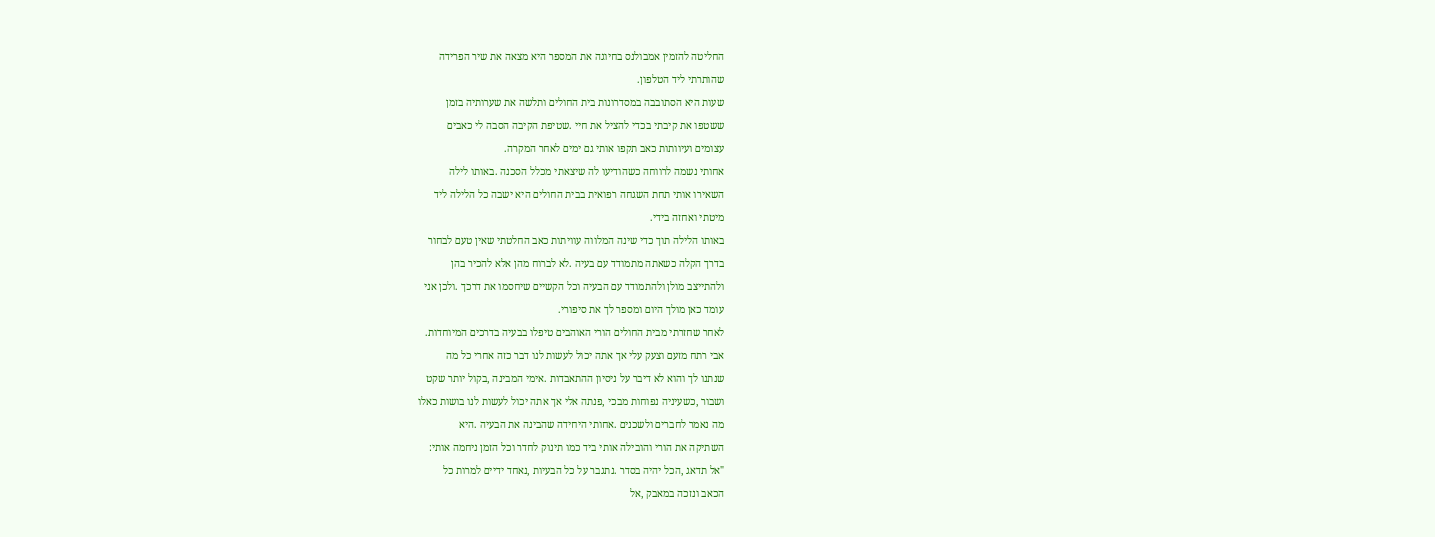החליטה להזמין אמבולנס בחיוגה את המספר היא מצאה את שיר הפרידה
שהותרתי ליד הטלפון.
שעות היא הסתובבה במסדרונות בית החולים ותלשה את שערותיה בזמן
ששטפו את קיבתי בכדי להציל את חיי .שטיפת הקיבה הסבה לי כאבים
עצומים ועיוותות כאב תקפו אותי גם ימים לאחר המקרה.
אחותי נשמה לרווחה כשהודיעו לה שיצאתי מכלל הסכנה .באותו לילה
השאירו אותי תחת השגחה רפואית בבית החולים היא ישבה כל הלילה ליד
מיטתי ואחזה בידי.
באותו הלילה תוך כדי שינה המלווה עוויתות כאב החלטתי שאין טעם לבחור
בדרך הקלה כשאתה מתמודד עם בעיה .לא לברוח מהן אלא להכיר בהן
ולהתייצב מולן ולהתמודד עם הבעיה וכל הקשיים שיחסמו את דרכך .ולכן אני
עומד כאן מולך היום ומספר לך את סיפורי.
לאחר שחזרתי מבית החולים הורי האוהבים טיפלו בבעיה בדרכים המיוחדות.
אבי רתח מזעם וצעק עלי אך אתה יכול לעשות לנו דבר כזה אחרי כל מה
שנתנו לך והוא לא דיבר על ניסיון ההתאבדות .אימי המבינה ,בקול יותר שקט
ושבור ,כשעיניה נפוחות מבכי ,פנתה אלי אך אתה יכול לעשות לנו בושות כאלו
מה נאמר לחברים ולשכנים .אחותי היחידה שהבינה את הבעיה .היא
השתיקה את הורי והובילה אותי ביד כמו תינוק לחדר וכל הזמן ניחמה אותי:
"אל תדאג ,הכל יהיה בסדר .נתגבר על כל הבעיות ,נאחד ידיים למרות כל
הכאב ונזכה במאבק ,אל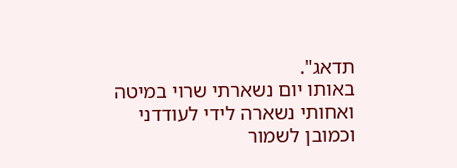תדאג".
באותו יום נשארתי שרוי במיטה ואחותי נשארה לידי לעודדני וכמובן לשמור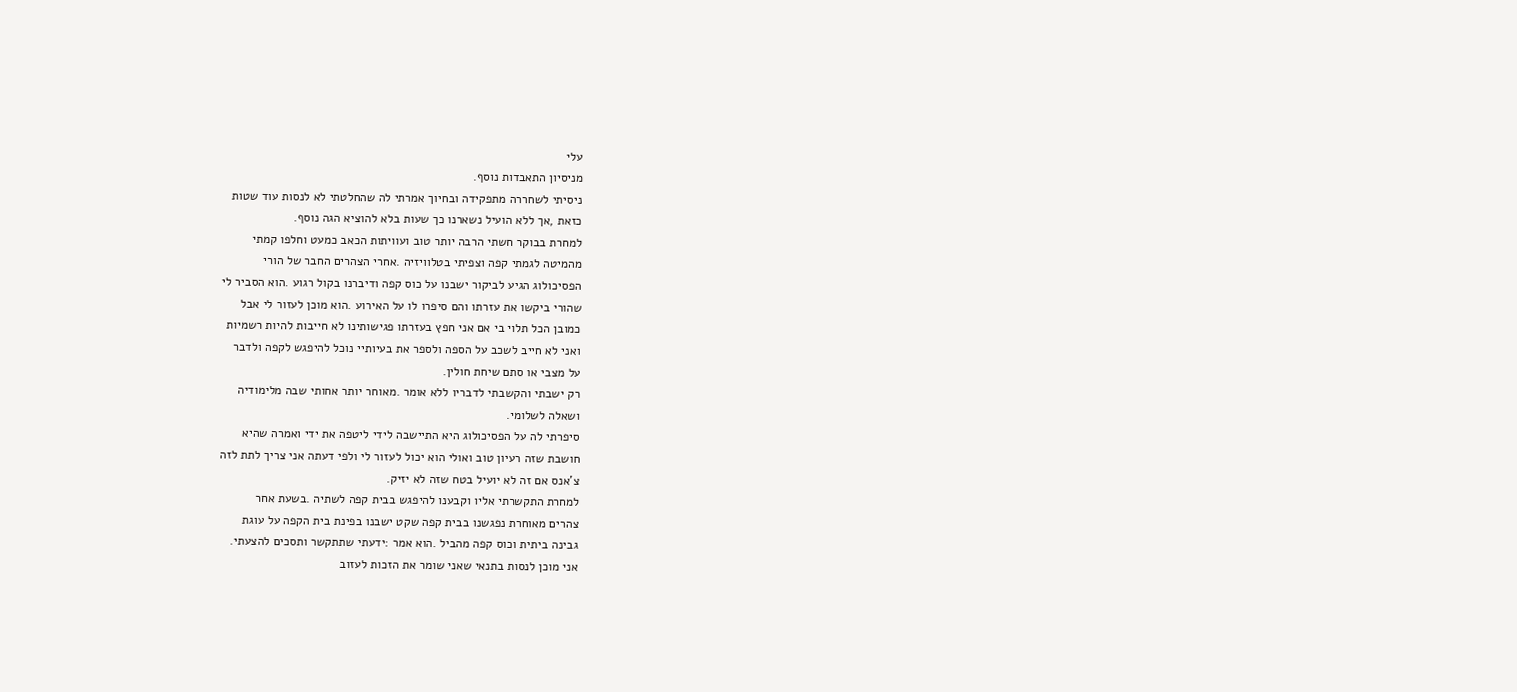עלי
מניסיון התאבדות נוסף.
ניסיתי לשחררה מתפקידה ובחיוך אמרתי לה שהחלטתי לא לנסות עוד שטות
כזאת ,אך ללא הועיל נשארנו כך שעות בלא להוציא הגה נוסף.
למחרת בבוקר חשתי הרבה יותר טוב ועוויתות הכאב כמעט וחלפו קמתי
מהמיטה לגמתי קפה וצפיתי בטלוויזיה .אחרי הצהרים החבר של הורי
הפסיכולוג הגיע לביקור ישבנו על כוס קפה ודיברנו בקול רגוע .הוא הסביר לי
שהורי ביקשו את עזרתו והם סיפרו לו על האירוע .הוא מוכן לעזור לי אבל
כמובן הכל תלוי בי אם אני חפץ בעזרתו פגישותינו לא חייבות להיות רשמיות
ואני לא חייב לשכב על הספה ולספר את בעיותיי נוכל להיפגש לקפה ולדבר
על מצבי או סתם שיחת חולין.
רק ישבתי והקשבתי לדבריו ללא אומר .מאוחר יותר אחותי שבה מלימודיה
ושאלה לשלומי.
סיפרתי לה על הפסיכולוג היא התיישבה לידי ליטפה את ידי ואמרה שהיא
חושבת שזה רעיון טוב ואולי הוא יכול לעזור לי ולפי דעתה אני צריך לתת לזה
צ'אנס אם זה לא יועיל בטח שזה לא יזיק.
למחרת התקשרתי אליו וקבענו להיפגש בבית קפה לשתיה .בשעת אחר
צהרים מאוחרת נפגשנו בבית קפה שקט ישבנו בפינת בית הקפה על עוגת
גבינה ביתית וכוס קפה מהביל .הוא אמר :ידעתי שתתקשר ותסכים להצעתי.
אני מוכן לנסות בתנאי שאני שומר את הזכות לעזוב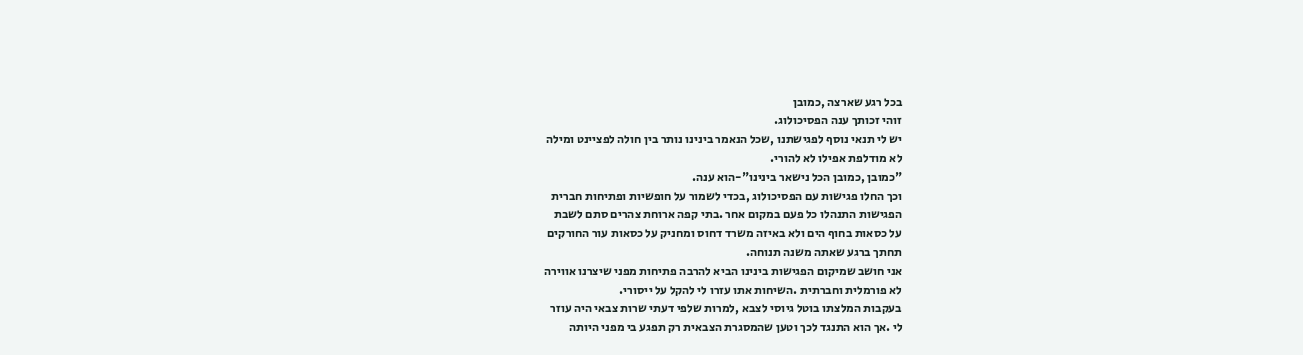בכל רגע שארצה ,כמובן
זוהי זכותך ענה הפסיכולוג.
יש לי תנאי נוסף לפגישתנו ,שכל הנאמר בינינו נותר בין חולה לפציינט ומילה
לא מודלפת אפילו לא להורי.
"כמובן ,כמובן הכל נישאר בינינו"-הוא ענה.
וכך החלו פגישות עם הפסיכולוג ,בכדי לשמור על חופשיות ופתיחות חברית
הפגישות התנהלו כל פעם במקום אחר .בתי קפה ארוחת צהרים סתם לשבת
על כסאות בחוף הים ולא באיזה משרד דחוס ומחניק על כסאות עור החורקים
תחתך ברגע שאתה משנה תנוחה.
אני חושב שמיקום הפגישות בינינו הביא להרבה פתיחות מפני שיצרנו אווירה
לא פורמלית וחברתית .השיחות אתו עזרו לי להקל על ייסורי.
בעקבות המלצתו בוטל גיוסי לצבא ,למרות שלפי דעתי שרות צבאי היה עוזר
לי .אך הוא התנגד לכך וטען שהמסגרת הצבאית רק תפגע בי מפני היותה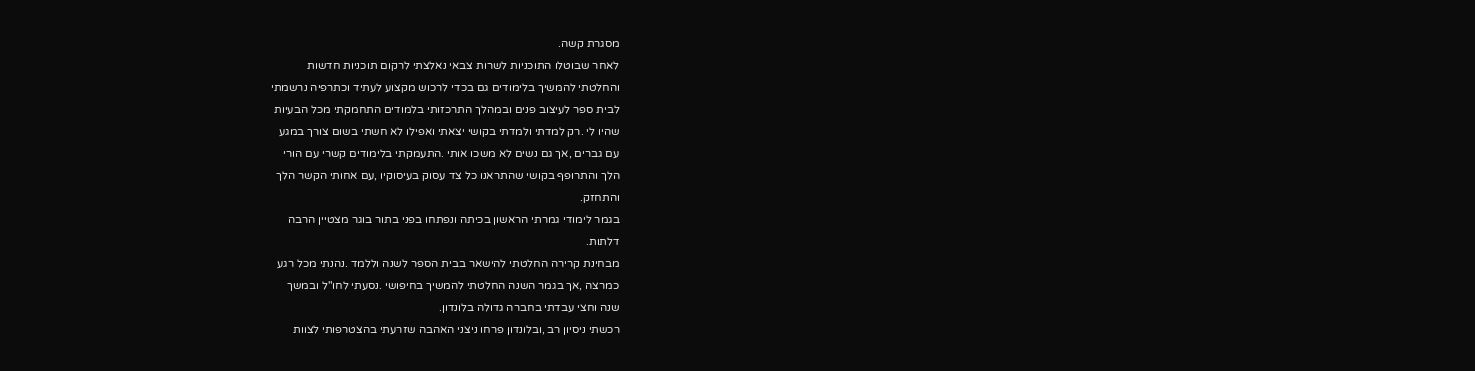מסגרת קשה.
לאחר שבוטלו התוכניות לשרות צבאי נאלצתי לרקום תוכניות חדשות
והחלטתי להמשיך בלימודים גם בכדי לרכוש מקצוע לעתיד וכתרפיה נרשמתי
לבית ספר לעיצוב פנים ובמהלך התרכזותי בלמודים התחמקתי מכל הבעיות
שהיו לי .רק למדתי ולמדתי בקושי יצאתי ואפילו לא חשתי בשום צורך במגע
עם גברים ,אך גם נשים לא משכו אותי .התעמקתי בלימודים קשרי עם הורי
הלך והתרופף בקושי שהתראנו כל צד עסוק בעיסוקיו ,עם אחותי הקשר הלך
והתחזק.
בגמר לימודי גמרתי הראשון בכיתה ונפתחו בפני בתור בוגר מצטיין הרבה
דלתות.
מבחינת קרירה החלטתי להישאר בבית הספר לשנה וללמד .נהנתי מכל רגע
כמרצה ,אך בגמר השנה החלטתי להמשיך בחיפושי .נסעתי לחו"ל ובמשך
שנה וחצי עבדתי בחברה גדולה בלונדון.
רכשתי ניסיון רב ,ובלונדון פרחו ניצני האהבה שזרעתי בהצטרפותי לצוות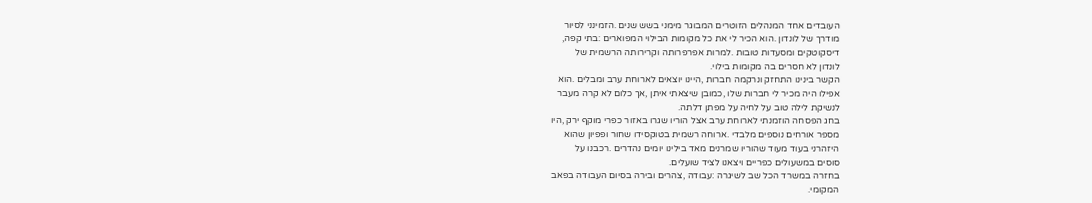העובדים אחד המנהלים הזוטרים המבוגר מימני בשש שנים .הזמינני לסיור
מודרך של לונדון .הוא הכיר לי את כל מקומות הבילוי המפוארים :בתי קפה,
דיסקוטקים ומסעדות טובות .למרות אפרפרותה וקרירותה הרשמית של
לונדון לא חסרים בה מקומות בילוי.
הקשר בינינו התחזק ונרקמה חברות ,היינו יוצאים לארוחת ערב ומבלים .הוא
אפילו היה מכיר לי חברות שלו ,כמובן שיצאתי איתן ,אך כלום לא קרה מעבר
לנשיקת לילה טוב על לחיה על מפתן דלתה.
בחג הפסחה הוזמנתי לארוחת ערב אצל הוריו שגרו באזור כפרי מוקף ירק ,היו
מספר אורחים נוספים מלבדי .ארוחה רשמית בטוקסידו שחור ופפיון שהוא
היזהרני בעוד מעוד שהוריו שמרנים מאד בילינו יומים נהדרים .רכבנו על
סוסים במשעולים כפריים ויצאנו לציד שועלים.
בחזרה במשרד הכל שב לשיגרה :עבודה ,צהרים ובירה בסיום העבודה בפאב
המקומי.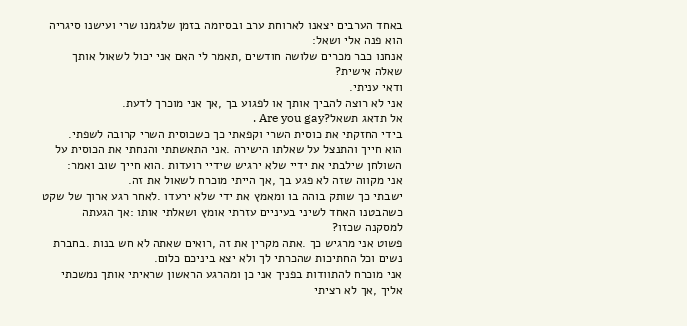באחד הערבים יצאנו לארוחת ערב ובסיומה בזמן שלגמנו שרי ועישנו סיגריה
הוא פנה אלי ושאל:
אנחנו כבר מכרים שלושה חודשים ,תאמר לי האם אני יכול לשאול אותך
שאלה אישית?
ודאי עניתי.
אני לא רוצה להביך אותך או לפגוע בך ,אך אני מוכרך לדעת.
אל תדאג תשאל?Are you gay .
בידי החזקתי את כוסית השרי וקפאתי כך כשכוסית השרי קרובה לשפתי.
הוא חייך והתנצל על שאלתו הישירה .אני התאשתתי והנחתי את הכוסית על
השולחן שילבתי את ידיי שלא ירגיש שידיי רועדות .הוא חייך שוב ואמר:
אני מקווה שזה לא פגע בך ,אך הייתי מוכרח לשאול את זה.
ישבתי כך שותק בוהה בו ומאמץ את ידי שלא ירעדו .לאחר רגע ארוך של שקט
כשהבטנו האחד לשיני בעיניים עזרתי אומץ ושאלתי אותו :אך הגעתה
למסקנה שכזו?
פשוט אני מרגיש כך .אתה מקרין את זה ,רואים שאתה לא חש בנות .בחברת
נשים וכל החתיכות שהכרתי לך ולא יצא ביניכם כלום.
אני מוכרח להתוודות בפניך אני כן ומהרגע הראשון שראיתי אותך נמשכתי
אליך ,אך לא רציתי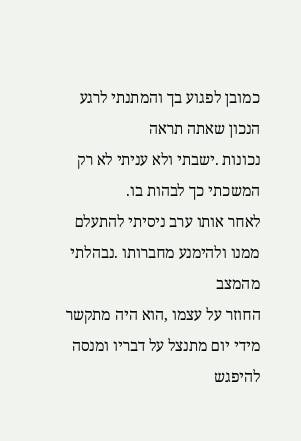כמובן לפגוע בך והמתנתי לרגע הנכון שאתה תראה
נכונות .ישבתי ולא עניתי לא רק המשכתי כך לבהות בו.
לאחר אותו ערב ניסיתי להתעלם ממנו ולהימנע מחברותו .נבהלתי מהמצב
החוזר על עצמו ,הוא היה מתקשר מידי יום מתנצל על דבריו ומנסה להיפגש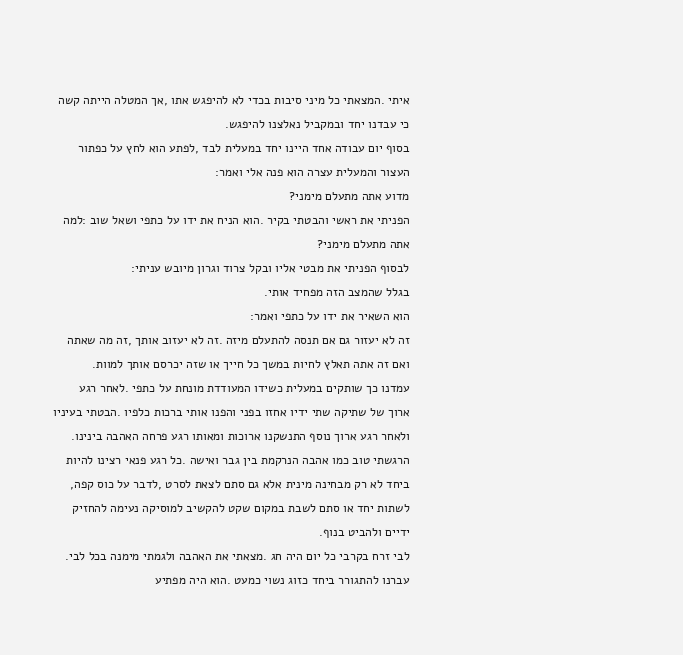איתי .המצאתי כל מיני סיבות בכדי לא להיפגש אתו ,אך המטלה הייתה קשה
כי עבדנו יחד ובמקביל נאלצנו להיפגש.
בסוף יום עבודה אחד היינו יחד במעלית לבד ,לפתע הוא לחץ על כפתור
העצור והמעלית עצרה הוא פנה אלי ואמר:
מדוע אתה מתעלם מימני?
הפניתי את ראשי והבטתי בקיר .הוא הניח את ידו על כתפי ושאל שוב :למה
אתה מתעלם מימני?
לבסוף הפניתי את מבטי אליו ובקל צרוד וגרון מיובש עניתי:
בגלל שהמצב הזה מפחיד אותי.
הוא השאיר את ידו על כתפי ואמר:
זה לא יעזור גם אם תנסה להתעלם מיזה .זה לא יעזוב אותך ,זה מה שאתה
ואם זה אתה תאלץ לחיות במשך כל חייך או שזה יכרסם אותך למוות.
עמדנו כך שותקים במעלית כשידו המעודדת מונחת על כתפי .לאחר רגע
ארוך של שתיקה שתי ידיו אחזו בפני והפנו אותי ברכות כלפיו .הבטתי בעיניו
ולאחר רגע ארוך נוסף התנשקנו ארוכות ומאותו רגע פרחה האהבה בינינו.
הרגשתי טוב כמו אהבה הנרקמת בין גבר ואישה .כל רגע פנאי רצינו להיות
ביחד לא רק מבחינה מינית אלא גם סתם לצאת לסרט ,לדבר על כוס קפה,
לשתות יחד או סתם לשבת במקום שקט להקשיב למוסיקה נעימה להחזיק
ידיים ולהביט בנוף.
לבי זרח בקרבי כל יום היה חג .מצאתי את האהבה ולגמתי מימנה בכל לבי.
עברנו להתגורר ביחד כזוג נשוי כמעט .הוא היה מפתיע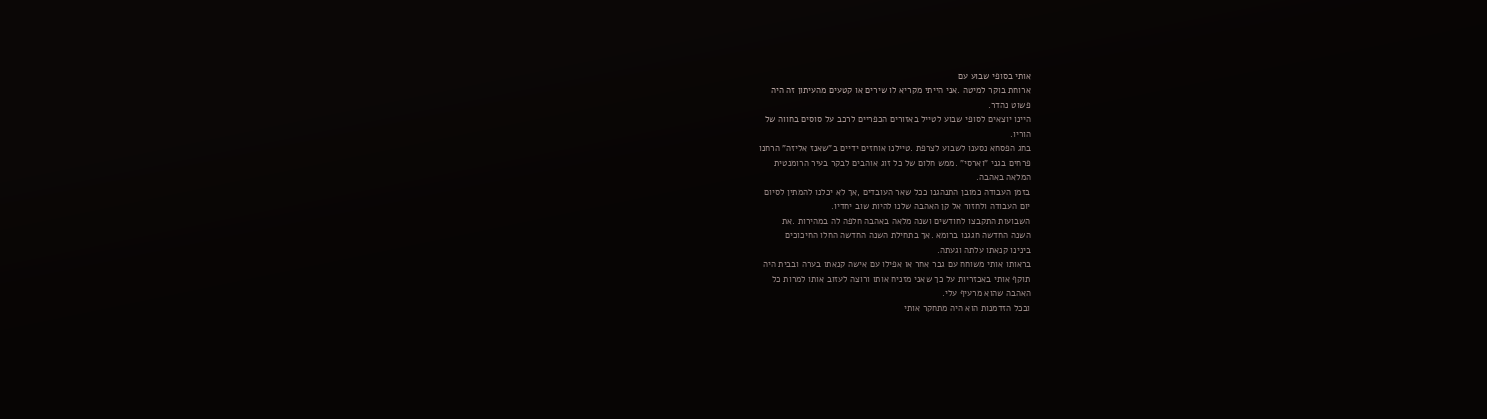אותי בסופי שבוע עם
ארוחת בוקר למיטה .אני הייתי מקריא לו שירים או קטעים מהעיתון זה היה
פשוט נהדר.
היינו יוצאים לסופי שבוע לטייל באזורים הכפריים לרכב על סוסים בחווה של
הוריו.
בחג הפסחא נסענו לשבוע לצרפת .טיילנו אוחזים ידיים ב"שאנז אליזה" הרחנו
פרחים בגני "וארסי" .ממש חלום של כל זוג אוהבים לבקר בעיר הרומנטית
המלאה באהבה.
בזמן העבודה כמובן התנהגנו ככל שאר העובדים ,אך לא יכלנו להמתין לסיום
יום העבודה ולחזור אל קן האהבה שלנו להיות שוב יחדיו.
השבועות התקבצו לחודשים ושנה מלאה באהבה חלפה לה במהירות .את
השנה החדשה חגגנו ברומא .אך בתחילת השנה החדשה החלו החיכוכים
בינינו קנאתו עלתה וגעתה.
בראותו אותי משוחח עם גבר אחר או אפילו עם אישה קנאתו בערה ובבית היה
תוקף אותי באכזריות על כך שאני מזניח אותו ורוצה לעזוב אותו למרות כל
האהבה שהוא מרעיף עלי.
ובכל הזדמנות הוא היה מתחקר אותי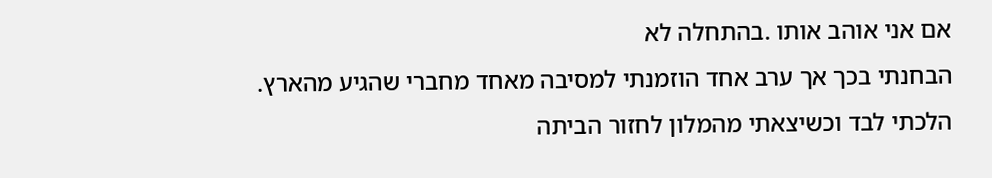אם אני אוהב אותו .בהתחלה לא
הבחנתי בכך אך ערב אחד הוזמנתי למסיבה מאחד מחברי שהגיע מהארץ.
הלכתי לבד וכשיצאתי מהמלון לחזור הביתה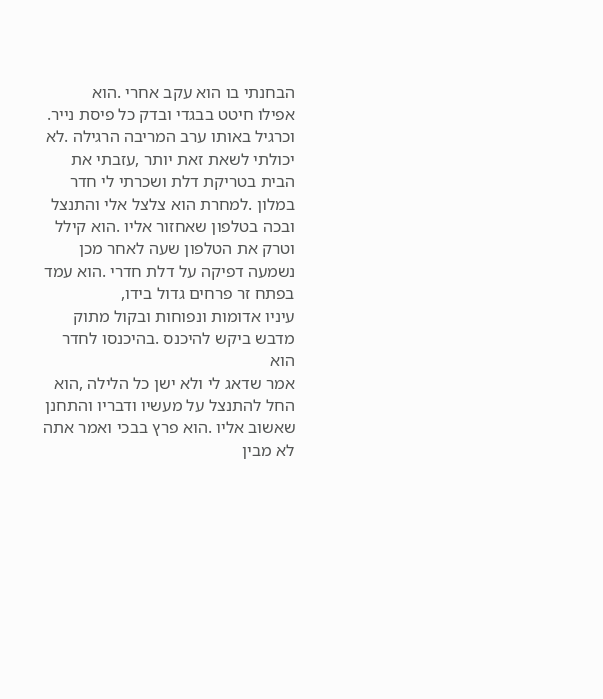הבחנתי בו הוא עקב אחרי .הוא
אפילו חיטט בבגדי ובדק כל פיסת נייר.
וכרגיל באותו ערב המריבה הרגילה .לא יכולתי לשאת זאת יותר ,עזבתי את
הבית בטריקת דלת ושכרתי לי חדר במלון .למחרת הוא צלצל אלי והתנצל
ובכה בטלפון שאחזור אליו .הוא קילל וטרק את הטלפון שעה לאחר מכן
נשמעה דפיקה על דלת חדרי .הוא עמד בפתח זר פרחים גדול בידו,
עיניו אדומות ונפוחות ובקול מתוק מדבש ביקש להיכנס .בהיכנסו לחדר הוא
אמר שדאג לי ולא ישן כל הלילה ,הוא החל להתנצל על מעשיו ודבריו והתחנן
שאשוב אליו .הוא פרץ בבכי ואמר אתה לא מבין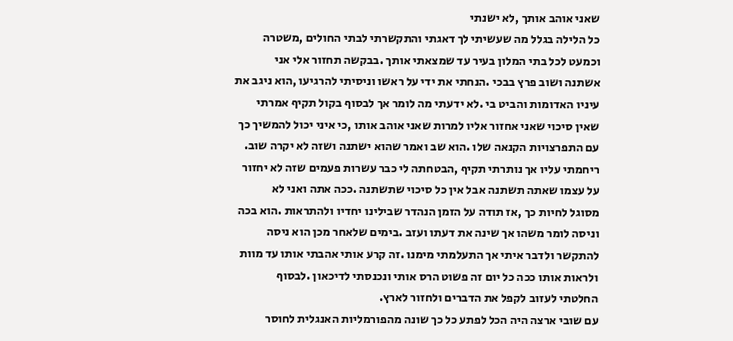שאני אוהב אותך ,לא ישנתי
כל הלילה בגלל מה שעשיתי לך דאגתי והתקשרתי לבתי החולים ,משטרה
וכמעט לכל בתי המלון בעיר עד שמצאתי אותך .בבקשה תחזור אלי אני
אשתנה ושוב פרץ בבכי .הנחתי את ידי על ראשו וניסיתי להרגיעו ,הוא ניגב את
עיניו האדומות והביט בי .לא ידעתי מה לומר אך לבסוף בקול תקיף אמרתי
שאין סיכוי שאני אחזור אליו למרות שאני אוהב אותו ,כי איני יכול להמשיך כך
עם התפרצויות הקנאה שלו .הוא שב ואמר שהוא ישתנה ושזה לא יקרה שוב.
ריחמתי עליו אך נותרתי תקיף ,הבטחתה לי כבר עשרות פעמים שזה לא יחזור
על עצמו שאתה תשתנה אבל אין כל סיכוי שתשתנה .ככה אתה ואני לא
מסוגל לחיות כך ,אז תודה על הזמן הנהדר שבילינו יחדיו ולהתראות .הוא בכה
וניסה לומר משהו אך שינה את דעתו ועזב .בימים שלאחר מכן הוא ניסה
להתקשר ולדבר איתי אך התעלמתי מימנו .זה קרע אותי אהבתי אותו עד מוות
ולראות אותו ככה כל יום זה פשוט הרס אותי ונכנסתי לדיכאון .לבסוף
החלטתי לעזוב לקפל את הדברים ולחזור לארץ.
עם שובי ארצה היה הכל לפתע כל כך שונה מהפורמליות האנגלית לחוסר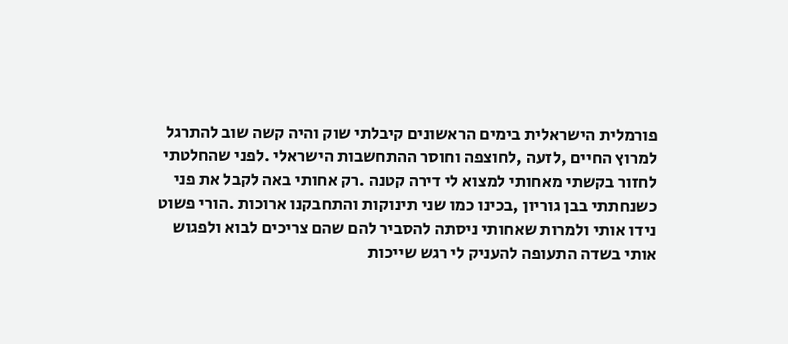פורמלית הישראלית בימים הראשונים קיבלתי שוק והיה קשה שוב להתרגל
למרוץ החיים ,לזעה ,לחוצפה וחוסר ההתחשבות הישראלי .לפני שהחלטתי
לחזור בקשתי מאחותי למצוא לי דירה קטנה .רק אחותי באה לקבל את פני
כשנחתתי בבן גוריון ,בכינו כמו שני תינוקות והתחבקנו ארוכות .הורי פשוט
נידו אותי ולמרות שאחותי ניסתה להסביר להם שהם צריכים לבוא ולפגוש
אותי בשדה התעופה להעניק לי רגש שייכות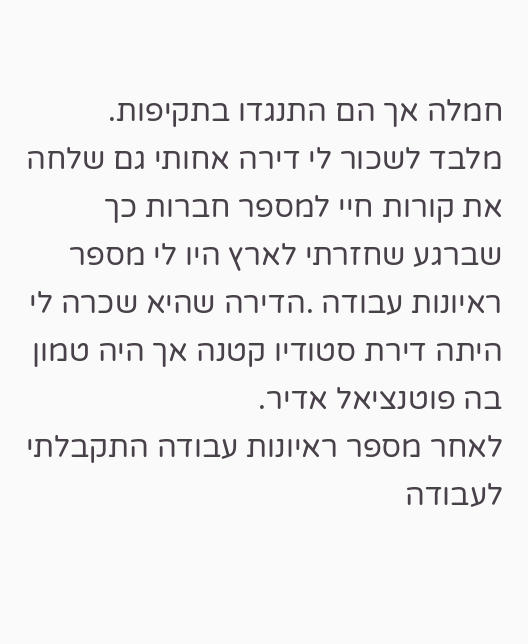חמלה אך הם התנגדו בתקיפות.
מלבד לשכור לי דירה אחותי גם שלחה את קורות חיי למספר חברות כך
שברגע שחזרתי לארץ היו לי מספר ראיונות עבודה .הדירה שהיא שכרה לי
היתה דירת סטודיו קטנה אך היה טמון בה פוטנציאל אדיר.
לאחר מספר ראיונות עבודה התקבלתי לעבודה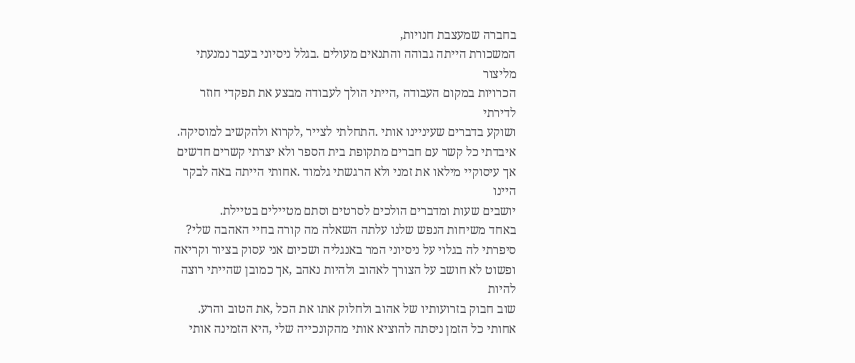בחברה שמעצבת חנויות,
המשכורת הייתה גבוהה והתנאים מעולים .בגלל ניסיוני בעבר נמנעתי מליצור
הכרויות במקום העבודה ,הייתי הולך לעבודה מבצע את תפקדי חוזר לדירתי
ושוקע בדברים שעיניינו אותי .התחלתי לצייר ,לקרוא ולהקשיב למוסיקה.
איבדתי כל קשר עם חברים מתקופת בית הספר ולא יצרתי קשרים חדשים
אך עיסוקיי מילאו את זמני ולא הרגשתי גלמוד .אחותי הייתה באה לבקר היינו
יושבים שעות ומדברים הולכים לסרטים וסתם מטיילים בטיילת.
באחד משיחות הנפש שלנו עלתה השאלה מה קורה בחיי האהבה שלי?
סיפרתי לה בגלוי על ניסיוני המר באנגליה ושכיום אני עסוק בציור וקריאה
ופשוט לא חושב על הצורך לאהוב ולהיות נאהב ,אך כמובן שהייתי רוצה להיות
שוב חבוק בזרועותיו של אהוב ולחלוק אתו את הכל ,את הטוב והרע.
אחותי כל הזמן ניסתה להוציא אותי מהקונכייה שלי ,היא הזמינה אותי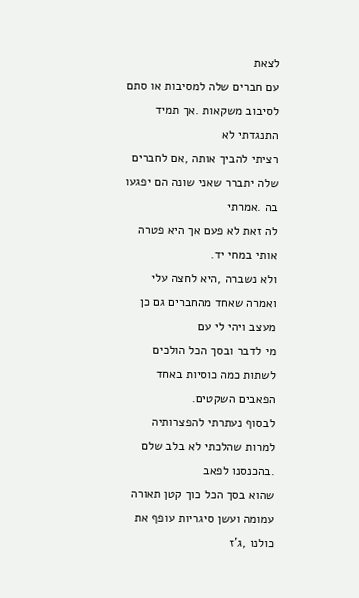לצאת
עם חברים שלה למסיבות או סתם לסיבוב משקאות .אך תמיד התנגדתי לא
רציתי להביך אותה ,אם לחברים שלה יתברר שאני שונה הם יפגעו בה .אמרתי
לה זאת לא פעם אך היא פטרה אותי במחי יד.
ולא נשברה ,היא לחצה עלי ואמרה שאחד מהחברים גם כן מעצב ויהי לי עם
מי לדבר ובסך הכל הולכים לשתות כמה כוסיות באחד הפאבים השקטים.
לבסוף נעתרתי להפצרותיה למרות שהלכתי לא בלב שלם .בהכנסנו לפאב
שהוא בסך הכל כוך קטן תאורה עמומה ועשן סיגריות עופף את כולנו ,ג'ז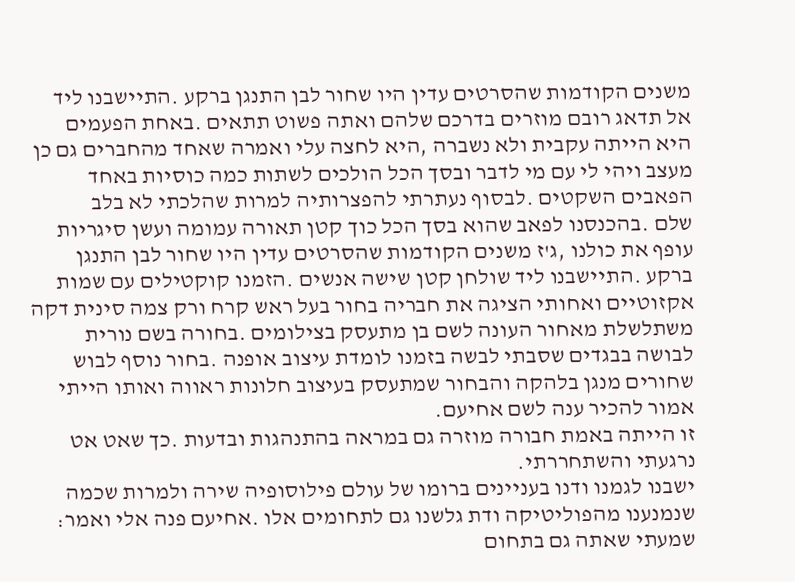משנים הקודמות שהסרטים עדין היו שחור לבן התנגן ברקע .התיישבנו ליד
אל תדאג רובם מוזרים בדרכם שלהם ואתה פשוט תתאים .באחת הפעמים
היא הייתה עקבית ולא נשברה ,היא לחצה עלי ואמרה שאחד מהחברים גם כן
מעצב ויהי לי עם מי לדבר ובסך הכל הולכים לשתות כמה כוסיות באחד
הפאבים השקטים .לבסוף נעתרתי להפצרותיה למרות שהלכתי לא בלב
שלם .בהכנסנו לפאב שהוא בסך הכל כוך קטן תאורה עמומה ועשן סיגריות
עופף את כולנו ,ג'ז משנים הקודמות שהסרטים עדין היו שחור לבן התנגן
ברקע .התיישבנו ליד שולחן קטן שישה אנשים .הזמנו קוקטילים עם שמות
אקזוטיים ואחותי הציגה את חבריה בחור בעל ראש קרח ורק צמה סינית דקה
משתלשלת מאחור העונה לשם בן מתעסק בצילומים .בחורה בשם נורית
לבושה בבגדים שסבתי לבשה בזמנו לומדת עיצוב אופנה .בחור נוסף לבוש
שחורים מנגן בלהקה והבחור שמתעסק בעיצוב חלונות ראווה ואותו הייתי
אמור להכיר ענה לשם אחיעם.
זו הייתה באמת חבורה מוזרה גם במראה בהתנהגות ובדעות .כך שאט אט
נרגעתי והשתחררתי.
ישבנו לגמנו ודנו בעניינים ברומו של עולם פילוסופיה שירה ולמרות שכמה
שנמנענו מהפוליטיקה ודת גלשנו גם לתחומים אלו .אחיעם פנה אלי ואמר:
שמעתי שאתה גם בתחום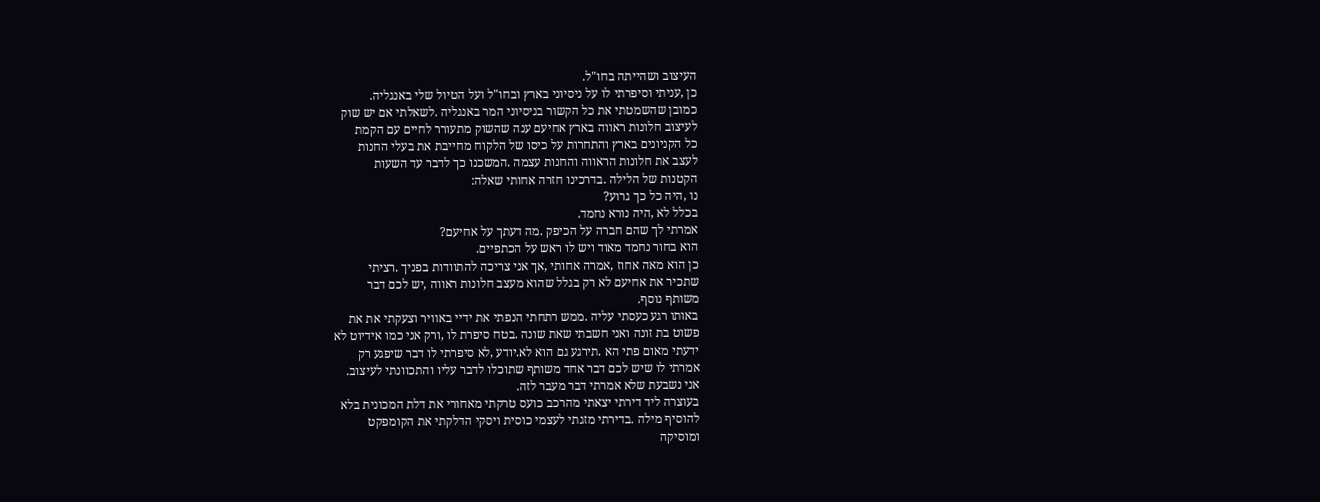העיצוב ושהייתה בחו"ל.
כן ,עניתי וסיפרתי לו על ניסיוני בארץ ובחו"ל ועל הטיול שלי באנגליה.
כמובן שהשמטתי את כל הקשור בניסיוני המר באנגליה .לשאלתי אם יש שוק
לעיצוב חלונות ראווה בארץ אחיעם ענה שהשוק מתעורר לחיים עם הקמת
כל הקניונים בארץ והתחרות על כיסו של הלקוח מחייבת את בעלי החנות
לעצב את חלונות הראווה והחנות עצמה .המשכנו כך לדבר עד השעות
הקטנות של הלילה .בדרכינו חזרה אחותי שאלה:
נו ,היה כל כך גרוע?
בכלל לא ,היה נורא נחמד.
אמרתי לך שהם חברה על הכיפק .מה דעתך על אחיעם?
הוא בחור נחמד מאוד ויש לו ראש על הכתפיים.
כן הוא מאה אחוז ,אמרה אחותי ,אך אני צריכה להתוודות בפניך .רציתי
שתכיר את אחיעם לא רק בגלל שהוא מעצב חלונות ראווה ,יש לכם דבר
משותף נוסף.
באותו רגע כעסתי עליה .ממש רתחתי הנפתי את ידיי באוויר וצעקתי את את
פשוט בת זונה ואני חשבתי שאת שונה .בטח סיפרת לו ,ורק אני כמו אידיוט לא
ידעתי מאום פתי הא .תירגע גם הוא לא.יודע ,לא סיפרתי לו דבר שיפגע רק
אמרתי לו שיש לכם דבר אחד משותף שתוכלו לדבר עליו והתכוונתי לעיצוב.
אני נשבעת שלא אמרתי דבר מעבר לזה.
בעוצרה ליד דירתי יצאתי מהרכב כועס טרקתי מאחורי את דלת המכונית בלא
להוסיף מילה .בדירתי מזגתי לעצמי כוסית ויסקי הדלקתי את הקומפקט
ומוסיקה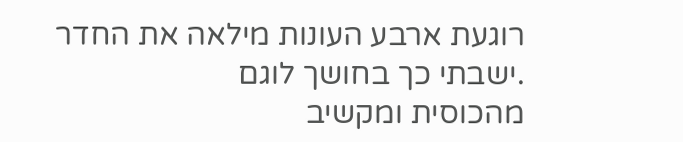רוגעת ארבע העונות מילאה את החדר .ישבתי כך בחושך לוגם
מהכוסית ומקשיב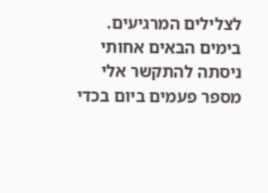לצלילים המרגיעים.
בימים הבאים אחותי ניסתה להתקשר אלי מספר פעמים ביום בכדי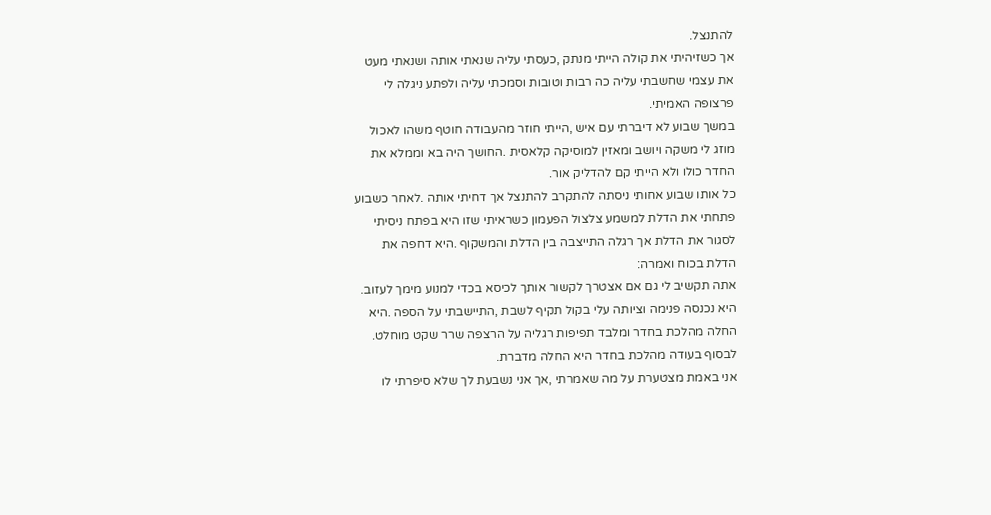להתנצל.
אך כשזיהיתי את קולה הייתי מנתק ,כעסתי עליה שנאתי אותה ושנאתי מעט
את עצמי שחשבתי עליה כה רבות וטובות וסמכתי עליה ולפתע ניגלה לי
פרצופה האמיתי.
במשך שבוע לא דיברתי עם איש ,הייתי חוזר מהעבודה חוטף משהו לאכול
מוזג לי משקה ויושב ומאזין למוסיקה קלאסית .החושך היה בא וממלא את
החדר כולו ולא הייתי קם להדליק אור.
כל אותו שבוע אחותי ניסתה להתקרב להתנצל אך דחיתי אותה .לאחר כשבוע
פתחתי את הדלת למשמע צלצול הפעמון כשראיתי שזו היא בפתח ניסיתי
לסגור את הדלת אך רגלה התייצבה בין הדלת והמשקוף .היא דחפה את
הדלת בכוח ואמרה:
אתה תקשיב לי גם אם אצטרך לקשור אותך לכיסא בכדי למנוע מימך לעזוב.
היא נכנסה פנימה וציותה עלי בקול תקיף לשבת ,התיישבתי על הספה .היא
החלה מהלכת בחדר ומלבד תפיפות רגליה על הרצפה שרר שקט מוחלט.
לבסוף בעודה מהלכת בחדר היא החלה מדברת.
אני באמת מצטערת על מה שאמרתי ,אך אני נשבעת לך שלא סיפרתי לו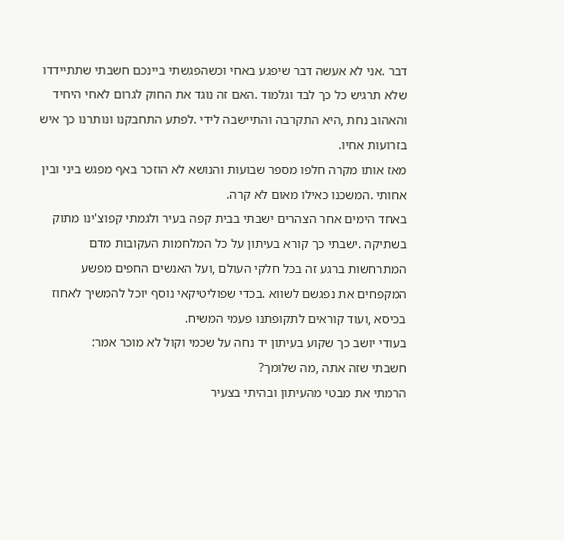דבר .אני לא אעשה דבר שיפגע באחי וכשהפגשתי ביינכם חשבתי שתתיידדו
שלא תרגיש כל כך לבד וגלמוד .האם זה נוגד את החוק לגרום לאחי היחיד
והאהוב נחת ,היא התקרבה והתיישבה לידי .לפתע התחבקנו ונותרנו כך איש
בזרועות אחיו.
מאז אותו מקרה חלפו מספר שבועות והנושא לא הוזכר באף מפגש ביני ובין
אחותי .המשכנו כאילו מאום לא קרה.
באחד הימים אחר הצהרים ישבתי בבית קפה בעיר ולגמתי קפוצ'ינו מתוק
בשתיקה .ישבתי כך קורא בעיתון על כל המלחמות העקובות מדם
המתרחשות ברגע זה בכל חלקי העולם ,ועל האנשים החפים מפשע
המקפחים את נפגשם לשווא .בכדי שפוליטיקאי נוסף יוכל להמשיך לאחוז
בכיסא ,ועוד קוראים לתקופתנו פעמי המשיח.
בעודי יושב כך שקוע בעיתון יד נחה על שכמי וקול לא מוכר אמר:
חשבתי שזה אתה ,מה שלומך?
הרמתי את מבטי מהעיתון ובהיתי בצעיר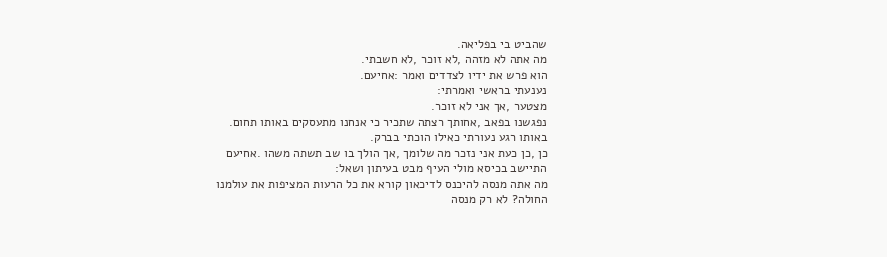שהביט בי בפליאה.
מה אתה לא מזהה ,לא זוכר ,לא חשבתי.
הוא פרש את ידיו לצדדים ואמר :אחיעם.
נענעתי בראשי ואמרתי:
מצטער ,אך אני לא זוכר.
נפגשנו בפאב ,אחותך רצתה שתכיר כי אנחנו מתעסקים באותו תחום.
באותו רגע נעורתי כאילו הוכתי בברק.
כן ,כן כעת אני נזכר מה שלומך ,אך הולך בו שב תשתה משהו .אחיעם
התיישב בכיסא מולי העיף מבט בעיתון ושאל:
מה אתה מנסה להיכנס לדיכאון קורא את כל הרעות המציפות את עולמנו
החולה? לא רק מנסה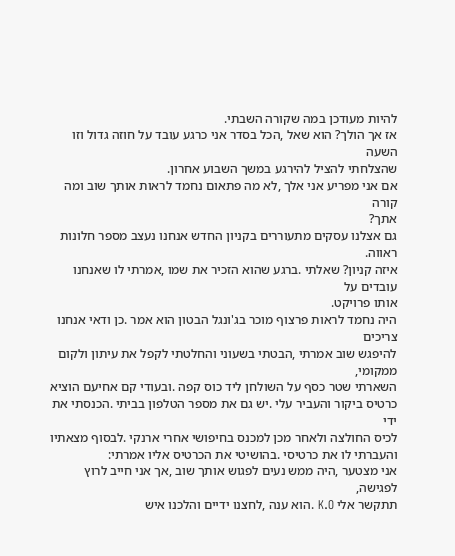להיות מעודכן במה שקורה השבתי.
אז אך הולך? הוא שאל ,הכל בסדר אני כרגע עובד על חוזה גדול וזו השעה
שהצלחתי להציל להירגע במשך השבוע אחרון.
אם אני מפריע אני אלך ,לא מה פתאום נחמד לראות אותך שוב ומה קורה
אתך?
גם אצלנו עסקים מתעוררים בקניון החדש אנחנו נעצב מספר חלונות ראווה.
איזה קניון? שאלתי .ברגע שהוא הזכיר את שמו ,אמרתי לו שאנחנו עובדים על
אותו פרויקט.
היה נחמד לראות פרצוף מוכר בג'ונגל הבטון הוא אמר .כן ודאי אנחנו צריכים
להיפגש שוב אמרתי ,הבטתי בשעוני והחלטתי לקפל את עיתון ולקום ממקומי,
השארתי שטר כסף על השולחן ליד כוס קפה .ובעודי קם אחיעם הוציא
כרטיס ביקור והעביר עלי .יש גם את מספר הטלפון בביתי .הכנסתי את ידי
לכיס החולצה ולאחר מכן למכנס בחיפושי אחרי ארנקי .לבסוף מצאתיו
והעברתי לו את כרטיסי .בהושיטי את הכרטיס אליו אמרתי:
אני מצטער ,היה ממש נעים לפגוש אותך שוב ,אך אני חייב לרוץ לפגישה,
תתקשר אלי K.O .הוא ענה ,לחצנו ידיים והלכנו איש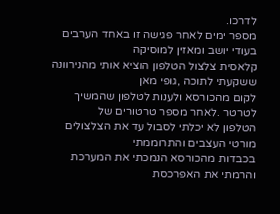לדרכו.
מספר ימים לאחר פגישה זו באחד הערבים בעודי יושב ומאזין למוסיקה
קלאסית צלצול הטלפון הוציא אותי מהנירוונה ששקעתי לתוכה ,גופי מאן
לקום מהכורסא ולענות לטלפון שהמשיך לטרטר .לאחר מספר טרטורים של
הטלפון לא יכלתי לסבול עד את הצלצולים מורטי העצבים והתרוממתי
בכבדות מהכורסא הנמכתי את המערכת והרמתי את האפרכסת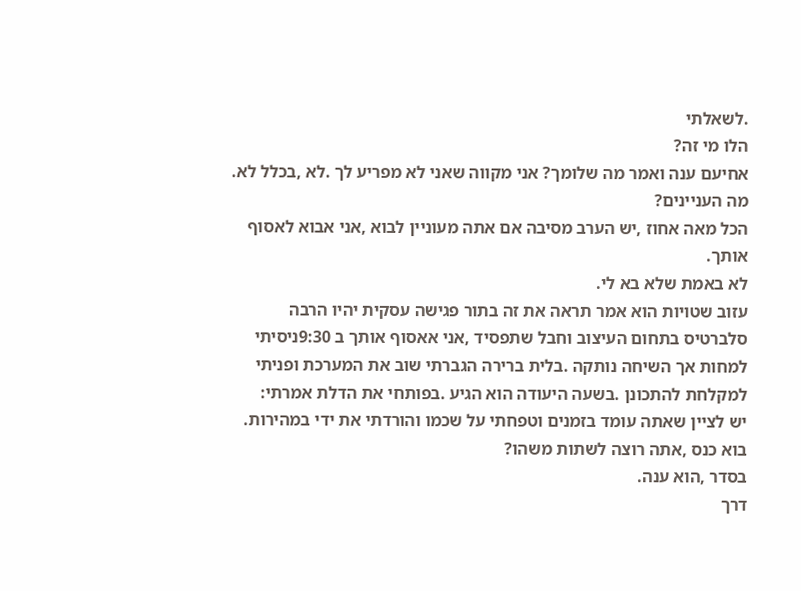.לשאלתי
הלו מי זה?
אחיעם ענה ואמר מה שלומך? אני מקווה שאני לא מפריע לך .לא ,בכלל לא.
מה העניינים?
הכל מאה אחוז ,יש הערב מסיבה אם אתה מעוניין לבוא ,אני אבוא לאסוף
אותך.
לא באמת שלא בא לי.
עזוב שטויות הוא אמר תראה את זה בתור פגישה עסקית יהיו הרבה
סלברטיס בתחום העיצוב וחבל שתפסיד ,אני אאסוף אותך ב 9:30ניסיתי
למחות אך השיחה נותקה .בלית ברירה הגברתי שוב את המערכת ופניתי
למקלחת להתכונן .בשעה היעודה הוא הגיע .בפותחי את הדלת אמרתי:
יש לציין שאתה עומד בזמנים וטפחתי על שכמו והורדתי את ידי במהירות.
בוא כנס ,אתה רוצה לשתות משהו?
בסדר ,הוא ענה.
דרך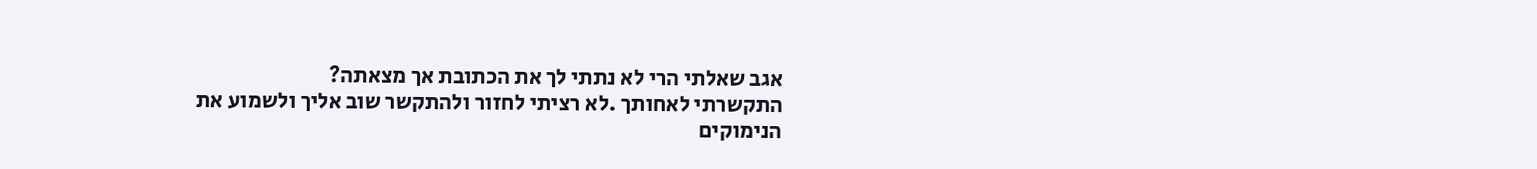אגב שאלתי הרי לא נתתי לך את הכתובת אך מצאתה?
התקשרתי לאחותך .לא רציתי לחזור ולהתקשר שוב אליך ולשמוע את
הנימוקים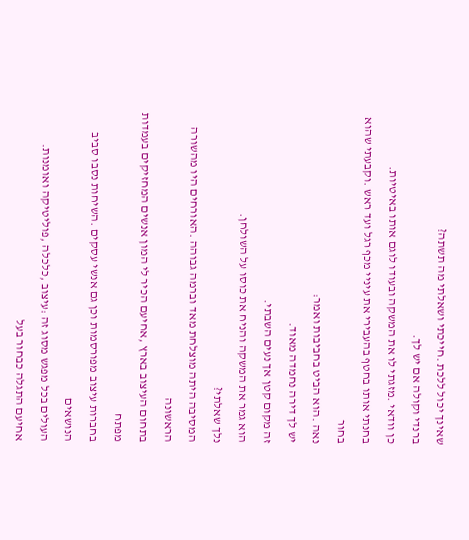שאינך יכול ללכת .חייכתי ושאלתי מה תשתה?
ברנדי וקולה אם יש לך.
כן וודאי .מזגתי לו את המשקה ובעודו לוגם אותו באיטיות.
בחנתי אותו בחטף בהעבירי את עיניי מכף רגל ועד ראש .וקבעתי שהוא בחור
נאה .הוא הביט בחביבות ואמר:
יש לך דירה נחמדה מאוד.
זה מקום קטן אך נעים השבתי.
הוא גמר את המשקה והניח את כוסו על השולחן.
נלך שאלתי?
המסיבה היתה מוצלחת מאד וברמה גבוהה .האורחים היו מהשורה הראשונה
בתחום העיצוב בארץ ,אחיעם הכיר לי המון אנשים המחזיקים בעמדות מפתח
בחברות עיצוב מפורסמות וכן גם אנשי עסקים .השיחות נסבו סביב הנושאים
העולים בכל מפגש מסוג זה :עיצוב ,כלכלה ,פוליטיקה ואומנות.
אחיעם התגלה כבחור בעל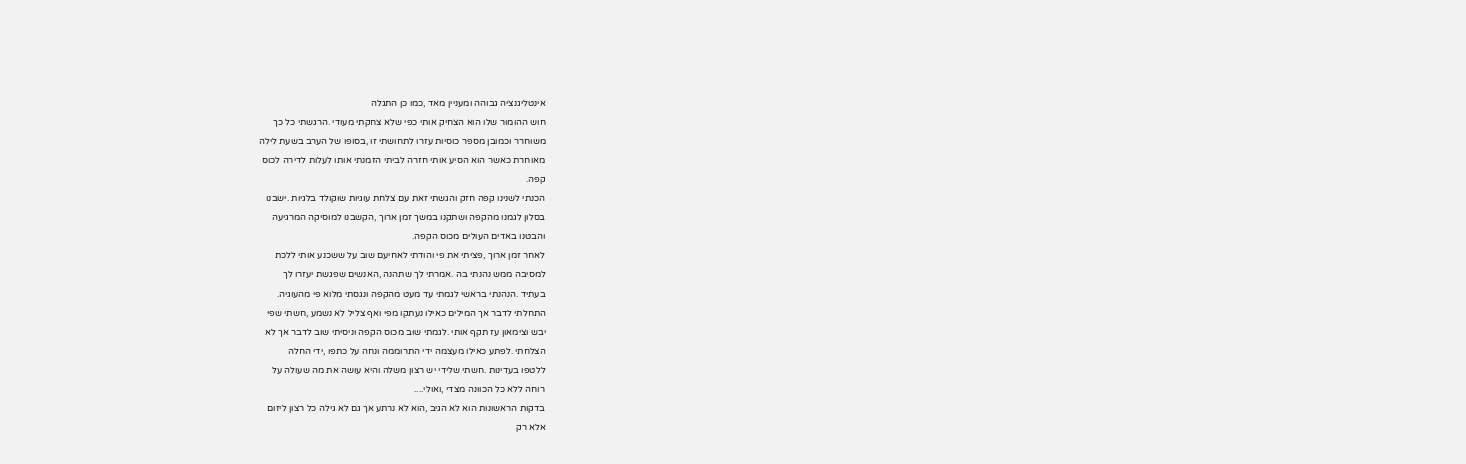אינטליגנציה גבוהה ומעניין מאד ,כמו כן התגלה
חוש ההומור שלו הוא הצחיק אותי כפי שלא צחקתי מעודי .הרגשתי כל כך
משוחרר וכמובן מספר כוסיות עזרו לתחושתי זו ,בסופו של הערב בשעת לילה
מאוחרת כאשר הוא הסיע אותי חזרה לביתי הזמנתי אותו לעלות לדירה לכוס
קפה.
הכנתי לשנינו קפה חזק והגשתי זאת עם צלחת עוגיות שוקולד בלגיות .ישבנו
בסלון לגמנו מהקפה ושתקנו במשך זמן ארוך ,הקשבנו למוסיקה המרגיעה
והבטנו באדים העולים מכוס הקפה.
לאחר זמן ארוך ,פציתי את פי והודתי לאחיעם שוב על ששכנע אותי ללכת
למסיבה ממש נהנתי בה .אמרתי לך שתהנה ,האנשים שפגשת יעזרו לך
בעתיד .הנהנתי בראשי לגמתי עד מעט מהקפה ונגסתי מלוא פי מהעוגיה.
התחלתי לדבר אך המילים כאילו נעתקו מפי ואף צליל לא נשמע ,חשתי שפי
יבש וצימאון עז תקף אותי .לגמתי שוב מכוס הקפה וניסיתי שוב לדבר אך לא
הצלחתי .לפתע כאילו מעצמה ידי התרוממה ונחה על כתפו ,ידי החלה
ללטפו בעדינות .חשתי שלידי יש רצון משלה והיא עושה את מה שעולה על
רוחה ללא כל הכוונה מצדי ,ואולי....
בדקות הראשונות הוא לא הגיב ,הוא לא נרתע אך גם לא גילה כל רצון ליזום
אלא רק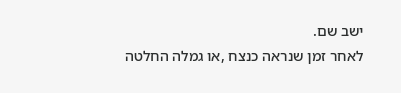ישב שם.
לאחר זמן שנראה כנצח ,או גמלה החלטה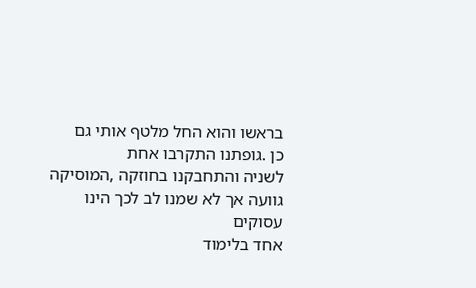בראשו והוא החל מלטף אותי גם
כן .גופתנו התקרבו אחת
לשניה והתחבקנו בחוזקה ,המוסיקה גוועה אך לא שמנו לב לכך הינו עסוקים
אחד בלימוד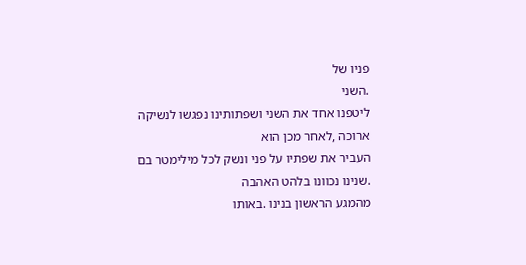פניו של
.השני
ליטפנו אחד את השני ושפתותינו נפגשו לנשיקה ארוכה ,לאחר מכן הוא
העביר את שפתיו על פני ונשק לכל מילימטר בם .שנינו נכוונו בלהט האהבה
מהמגע הראשון בנינו .באותו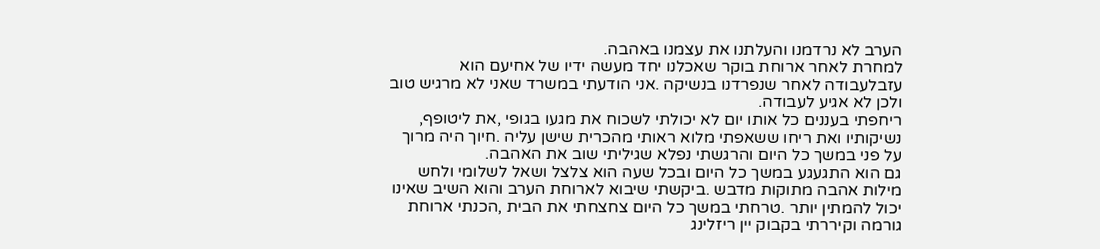הערב לא נרדמנו והעלתנו את עצמנו באהבה.
למחרת לאחר ארוחת בוקר שאכלנו יחד מעשה ידיו של אחיעם הוא
עזבלעבודה לאחר שנפרדנו בנשיקה .אני הודעתי במשרד שאני לא מרגיש טוב
ולכן לא אגיע לעבודה.
ריחפתי בעננים כל אותו יום לא יכולתי לשכוח את מגעו בגופי ,את ליטופף,
נשיקותיו ואת ריחו ששאפתי מלוא ראותי מהכרית שישן עליה .חיוך היה מרוך
על פני במשך כל היום והרגשתי נפלא שגיליתי שוב את האהבה.
גם הוא התגעגע במשך כל היום ובכל שעה הוא צלצל ושאל לשלומי ולחש
מילות אהבה מתוקות מדבש .ביקשתי שיבוא לארוחת הערב והוא השיב שאינו
יכול להמתין יותר .טרחתי במשך כל היום צחצחתי את הבית ,הכנתי ארוחת
גורמה וקיררתי בקבוק יין ריזלינג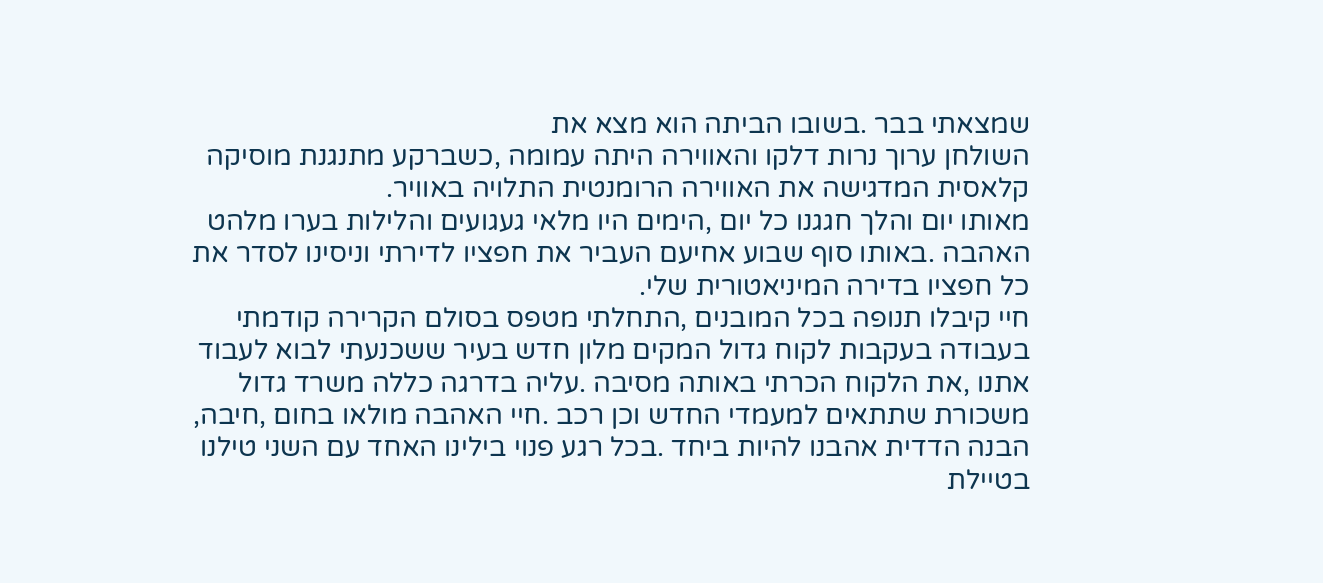שמצאתי בבר .בשובו הביתה הוא מצא את
השולחן ערוך נרות דלקו והאווירה היתה עמומה ,כשברקע מתנגנת מוסיקה
קלאסית המדגישה את האווירה הרומנטית התלויה באוויר.
מאותו יום והלך חגגנו כל יום ,הימים היו מלאי געגועים והלילות בערו מלהט
האהבה .באותו סוף שבוע אחיעם העביר את חפציו לדירתי וניסינו לסדר את
כל חפציו בדירה המיניאטורית שלי.
חיי קיבלו תנופה בכל המובנים ,התחלתי מטפס בסולם הקרירה קודמתי
בעבודה בעקבות לקוח גדול המקים מלון חדש בעיר ששכנעתי לבוא לעבוד
אתנו ,את הלקוח הכרתי באותה מסיבה .עליה בדרגה כללה משרד גדול
משכורת שתתאים למעמדי החדש וכן רכב .חיי האהבה מולאו בחום ,חיבה,
הבנה הדדית אהבנו להיות ביחד .בכל רגע פנוי בילינו האחד עם השני טילנו
בטיילת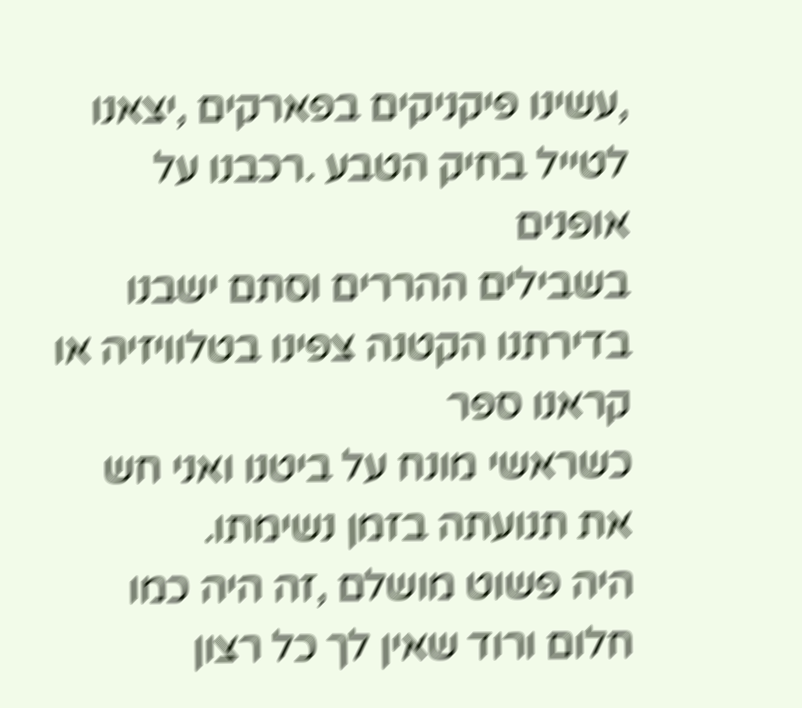,עשינו פיקניקים בפארקים ,יצאנו לטייל בחיק הטבע .רכבנו על אופנים
בשבילים ההררים וסתם ישבנו בדירתנו הקטנה צפינו בטלוויזיה או קראנו ספר
כשראשי מונח על ביטנו ואני חש את תנועתה בזמן נשימתו.
היה פשוט מושלם ,זה היה כמו חלום ורוד שאין לך כל רצון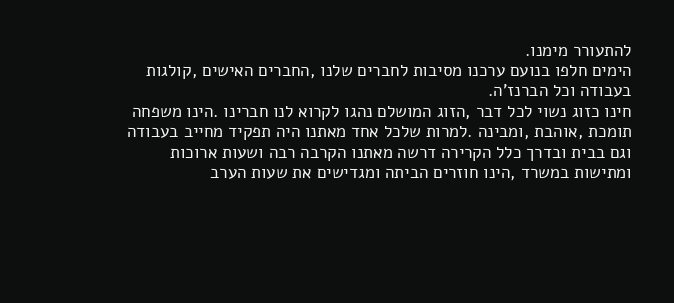להתעורר מימנו.
הימים חלפו בנועם ערכנו מסיבות לחברים שלנו ,החברים האישים ,קולגות
בעבודה וכל הברנז'ה.
חינו כזוג נשוי לכל דבר ,הזוג המושלם נהגו לקרוא לנו חברינו .הינו משפחה
תומכת ,אוהבת ,ומבינה .למרות שלכל אחד מאתנו היה תפקיד מחייב בעבודה
וגם בבית ובדרך כלל הקרירה דרשה מאתנו הקרבה רבה ושעות ארוכות
ומתישות במשרד ,הינו חוזרים הביתה ומגדישים את שעות הערב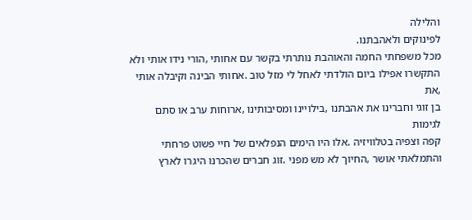והלילה
לפינוקים ולאהבתנו.
מכל משפחתי החמה והאוהבת נותרתי בקשר עם אחותי ,הורי נידו אותי ולא
התקשרו אפילו ביום הולדתי לאחל לי מזל טוב .אחותי הבינה וקיבלה אותי ,את
בן זוגי וחברינו את אהבתנו ,בילויינו ומסיבותינו ,ארוחות ערב או סתם לגימות
קפה וצפיה בטלוויזיה .אלו היו הימים הנפלאים של חיי פשוט פרחתי
והתמלאתי אושר ,החיוך לא מש מפני .זוג חברים שהכרנו היגרו לארץ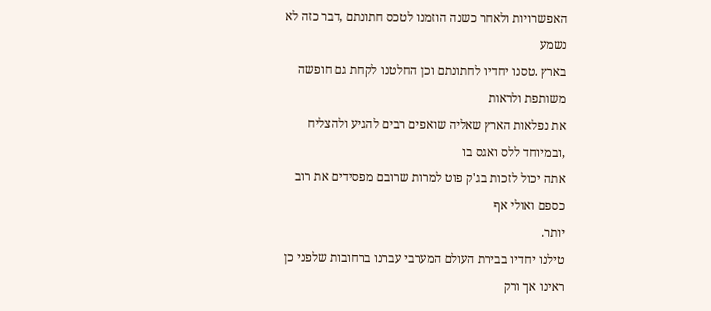האפשרויות ולאחר כשנה הוזמנו לטכס חתונתם ,דבר כזה לא נשמע
בארץ .טסנו יחדיו לחתונתם וכן החלטנו לקחת גם חופשה משותפת ולראות
את נפלאות הארץ שאליה שואפים רבים להגיע ולהצליח ,ובמיוחד ללס ואגס בו
אתה יכול לזכות בג'ק פוט למרות שרובם מפסידים את רוב כספם ואולי אף
יותר.
טילנו יחדיו בבירת העולם המערבי עברנו ברחובות שלפני כן ראינו אך ורק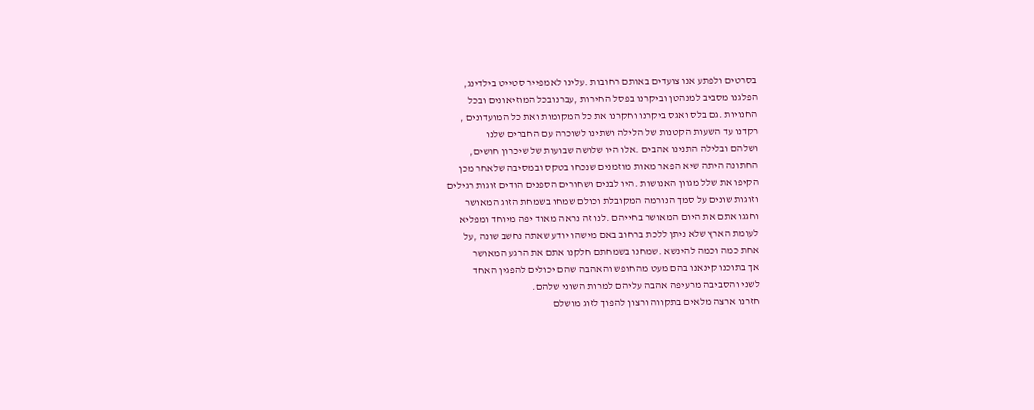בסרטים ולפתע אנו צועדים באותם רחובות .עלינו לאמפייר סטייט בילדינג,
הפלגנו מסביב למנהטן וביקרנו בפסל החירות ,עברנובכל המוזיאונים ובכל
החנויות .גם בלס ואגס ביקרנו וחקרנו את כל המקומות ואת כל המועדונים ,
רקדנו עד השעות הקטנות של הלילה ושתינו לשוכרה עם החברים שלנו
ושלהם ובלילה התנינו אהבים .אלו היו שלושה שבועות של שיכרון חושים,
החתונה היתה שיא הפאר מאות מוזמנים שנכחו בטקס ובמסיבה שלאחר מכן
הקיפו את שלל מגוון האנושות .היו לבנים ושחורים הספנים הודים זוגות רגילים
וזוגות שונים על סמך הנורמה המקובלת וכולם שמחו בשמחת הזוג המאושר
וחגגו אתם את היום המאושר בחייהם .לנו זה נראה מאוד יפה מיוחד ומפליא
לעומת הארץ שלא ניתן ללכת ברחוב באם מישהו יודע שאתה נחשב שונה ,על
אחת כמה וכמה להינשא .שמחנו בשמחתם חלקנו אתם את הרגע המאושר
אך בתוכנו קינאנו בהם מעט מהחופש והאהבה שהם יכולים להפגין האחד
לשני והסביבה מרעיפה אהבה עליהם למרות השוני שלהם.
חזרנו ארצה מלאים בתקווה ורצון להפוך לזוג מושלם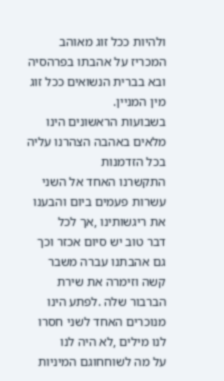ולהיות ככל זוג מאוהב
המכריז על אהבתו בפרהסיה ובא בברית הנשואים ככל זוג מין המניין.
בשבועות הראשונים הינו מלאים באהבה הצהרנו עליה בכל הזדמנות
התקשרנו האחד אל השני עשרות פעמים ביום והבענו את ריגשותינו ,אך לכל
דבר טוב יש סיום אכזר וכך גם אהבתנו עברה משבר קשה וזימרה את שירת
הברבור שלה .לפתע הינו מנוכרים האחד לשני חסרו לנו מילים ,לא היה לנו
על מה לשוחחוגם המיניות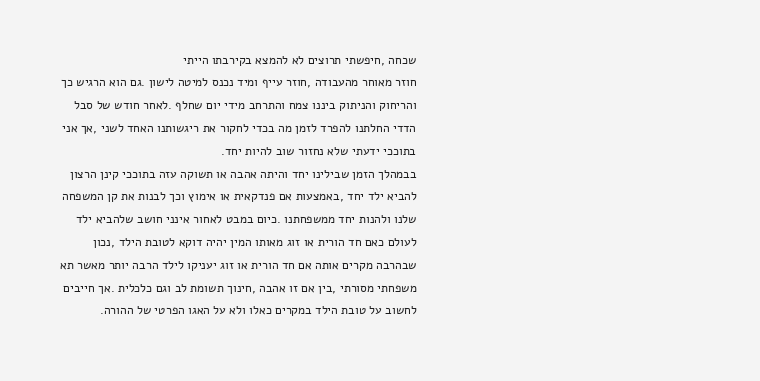שכחה ,חיפשתי תרוצים לא להמצא בקירבתו הייתי
חוזר מאוחר מהעבודה ,חוזר עייף ומיד נכנס למיטה לישון .גם הוא הרגיש כך
והריחוק והניתוק ביננו צמח והתרחב מידי יום שחלף .לאחר חודש של סבל
הדדי החלתנו להפרד לזמן מה בכדי לחקור את ריגשותנו האחד לשני ,אך אני
בתוככי ידעתי שלא נחזור שוב להיות יחד.
בבמהלך הזמן שבילינו יחד והיתה אהבה או תשוקה עזה בתוככי קינן הרצון
להביא ילד יחד ,באמצעות אם פנדקאית או אימוץ וכך לבנות את קן המשפחה
שלנו ולהנות יחד ממשפחתנו .כיום במבט לאחור אינני חושב שלהביא ילד
לעולם כאם חד הורית או זוג מאותו המין יהיה דוקא לטובת הילד ,נכון
שבהרבה מקרים אותה אם חד הורית או זוג יעניקו לילד הרבה יותר מאשר תא
משפחתי מסורתי ,בין אם זו אהבה ,חינוך תשומת לב וגם כלכלית .אך חייבים
לחשוב על טובת הילד במקרים כאלו ולא על האגו הפרטי של ההורה.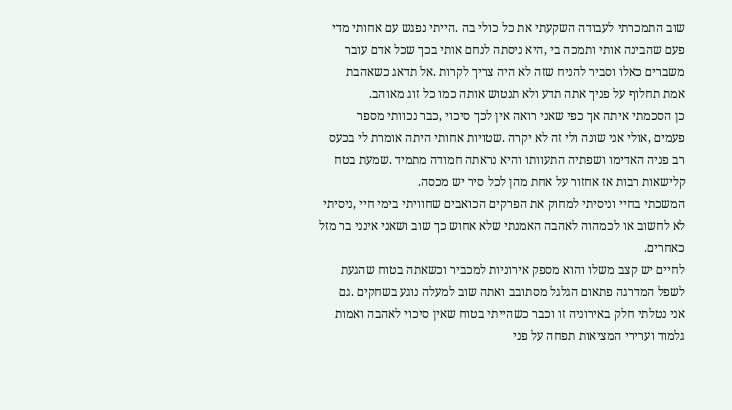שוב התמכרתי לעבודה השקעתי את כל כולי בה .הייתי נפגש עם אחותי מדי
פעם שהבינה אותי ותמכה בי ,היא ניסתה לנחם אותי בכך שכל אדם עובר
משברים כאלו וסביר להניח שזה לא היה צריך לקרות .אל תדאג כשאהבת
אמת תחלוף על פניך אתה תדע ולא תנטוש אותה כמו כל זוג מאוהב.
כן הסכמתי איתה אך כפי שאני רואה אין לכך סיכוי ,כבר נכוותי מספר
פעמים ,אולי אני שונה ולי זה לא יקרה .שטויות אחותי היתה אומרת לי בכעס
רב פניה האדימו ושפתיה התעוותו והיא נראתה חמודה מתמיד .שמעת בטח
קלישאות רבות אז אחזור על אחת מהן לכל סיר יש מכסה.
המשכתי בחיי וניסיתי למחוק את הפרקים הכואבים שחוויתי בימי חיי ,ניסיתי
לא לחשוב או לכמהוה לאהבה האמנתי שלא אחוש כך שוב ושאני אינני בר מזל
כאחרים.
לחיים יש קצב משלו והוא מספק אירוניות למכביר וכשאתה בטוח שהגעת
לשפל המדרגה פתאום הגלגל מסתובב ואתה שוב למעלה נוגע בשחקים .גם
אני נטלתי חלק באירוניה זו וכבר כשהייתי בטוח שאין סיכוי לאהבה ואמות
גלמוד וערירי המציאות תפחה על פני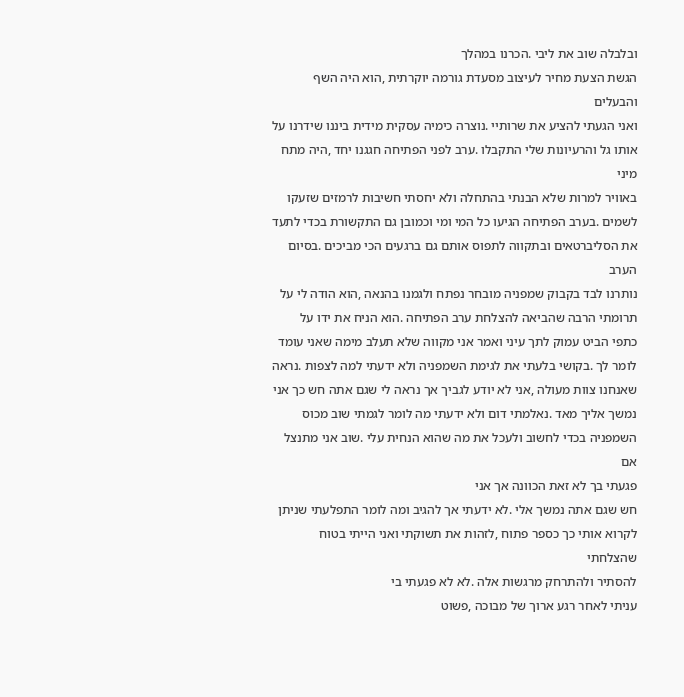ובלבלה שוב את ליבי .הכרנו במהלך
הגשת הצעת מחיר לעיצוב מסעדת גורמה יוקרתית ,הוא היה השף והבעלים
ואני הגעתי להציע את שרותיי .נוצרה כימיה עסקית מידית ביננו שידרנו על
אותו גל והרעיונות שלי התקבלו .ערב לפני הפתיחה חגגנו יחד ,היה מתח מיני
באוויר למרות שלא הבנתי בהתחלה ולא יחסתי חשיבות לרמזים שזעקו
לשמים .בערב הפתיחה הגיעו כל המי ומי וכמובן גם התקשורת בכדי לתעד
את הסליברטאים ובתקווה לתפוס אותם גם ברגעים הכי מביכים .בסיום הערב
נותרנו לבד בקבוק שמפניה מובחר נפתח ולגמנו בהנאה ,הוא הודה לי על
תרומתי הרבה שהביאה להצלחת ערב הפתיחה .הוא הניח את ידו על
כתפי הביט עמוק לתך עיני ואמר אני מקווה שלא תעלב מימה שאני עומד
לומר לך .בקושי בלעתי את לגימת השמפניה ולא ידעתי למה לצפות .נראה
שאנחנו צוות מעולה ,אני לא יודע לגביך אך נראה לי שגם אתה חש כך אני
נמשך אליך מאד .נאלמתי דום ולא ידעתי מה לומר לגמתי שוב מכוס
השמפניה בכדי לחשוב ולעכל את מה שהוא הנחית עלי .שוב אני מתנצל אם
פגעתי בך לא זאת הכוונה אך אני
חש שגם אתה נמשך אלי .לא ידעתי אך להגיב ומה לומר התפלעתי שניתן
לקרוא אותי כך כספר פתוח ,לזהות את תשוקתי ואני הייתי בטוח שהצלחתי
להסתיר ולהתרחק מרגשות אלה .לא לא פגעתי בי
עניתי לאחר רגע ארוך של מבוכה ,פשוט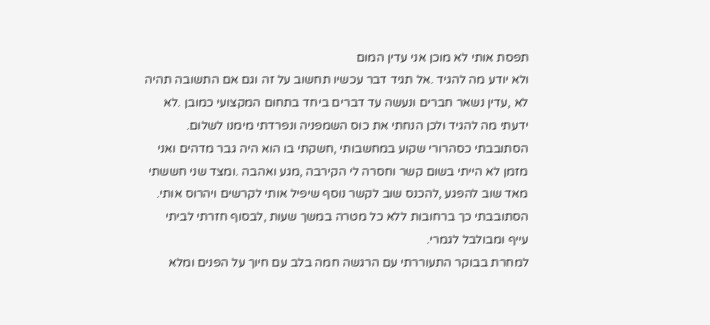תפסת אותי לא מוכן אני עדין המום
ולא יודע מה להגיד .אל תגיד דבר עכשיו תחשוב על זה וגם אם התשובה תהיה
לא ,עדין נשאר חברים ונעשה עד דברים ביחד בתחום המקצועי כמובן .לא
ידעתי מה להגיד ולכן הנחתי את כוס השמפניה ונפרדתי מימנו לשלום.
הסתובבתי כסהרורי שקוע במחשבותי ,חשקתי בו הוא היה גבר מדהים ואני
מזמן לא הייתי בשום קשר וחסרה לי הקירבה ,מגע ואהבה .ומצד שני חששתי
מאד שוב להפגע ,להכנס שוב לקשר נוסף שיפיל אותי לקרשים ויהרוס אותי.
הסתובבתי כך ברחובות ללא כל מטרה במשך שעות ,לבסוף חזרתי לביתי
עייף ומבולבל לגמרי.
למחרת בבוקר התעוררתי עם הרגשה חמה בלב עם חיוך על הפנים ומלא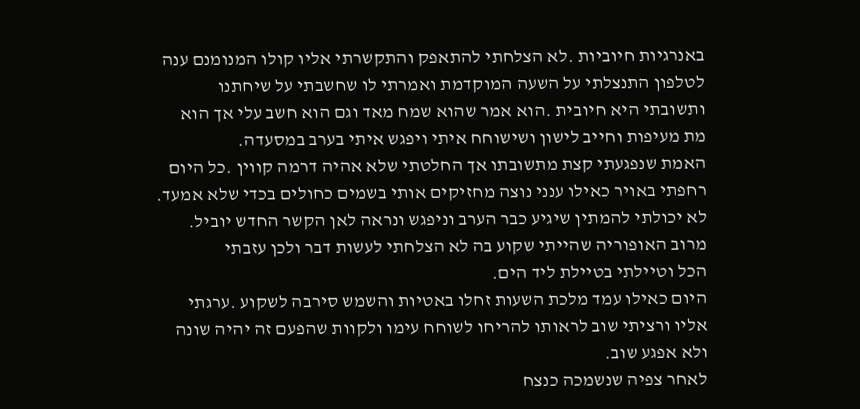באנרגיות חיוביות .לא הצלחתי להתאפק והתקשרתי אליו קולו המנומנם ענה
לטלפון התנצלתי על השעה המוקדמת ואמרתי לו שחשבתי על שיחתנו
ותשובתי היא חיובית .הוא אמר שהוא שמח מאד וגם הוא חשב עלי אך הוא
מת מעיפות וחייב לישון ושישוחח איתי ויפגש איתי בערב במסעדה.
האמת שנפגעתי קצת מתשובתו אך החלטתי שלא אהיה דרמה קווין .כל היום
רחפתי באויר כאילו ענני נוצה מחזיקים אותי בשמים כחולים בכדי שלא אמעד.
לא יכולתי להמתין שיגיע כבר הערב וניפגש ונראה לאן הקשר החדש יוביל.
מרוב האופוריה שהייתי שקוע בה לא הצלחתי לעשות דבר ולכן עזבתי
הכל וטיילתי בטיילת ליד הים.
היום כאילו עמד מלכת השעות זחלו באטיות והשמש סירבה לשקוע .ערגתי
אליו ורציתי שוב לראותו להריחו לשוחח עימו ולקוות שהפעם זה יהיה שונה
ולא אפגע שוב.
לאחר צפיה שנשמכה כנצח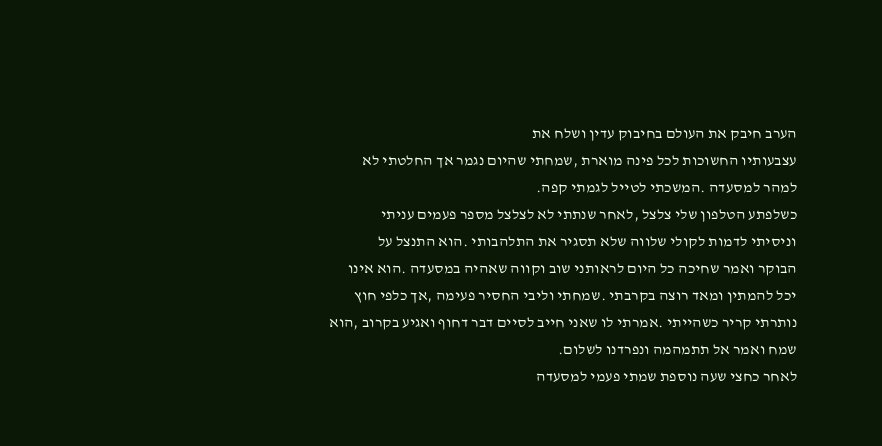הערב חיבק את העולם בחיבוק עדין ושלח את
עצבעותיו החשוכות לכל פינה מוארת ,שמחתי שהיום נגמר אך החלטתי לא
למהר למסעדה .המשכתי לטייל לגמתי קפה.
כשלפתע הטלפון שלי צלצל ,לאחר שנתתי לא לצלצל מספר פעמים עניתי
וניסיתי לדמות לקולי שלווה שלא תסגיר את התלהבותי .הוא התנצל על
הבוקר ואמר שחיכה כל היום לראותני שוב וקווה שאהיה במסעדה .הוא אינו
יכל להמתין ומאד רוצה בקרבתי .שמחתי וליבי החסיר פעימה ,אך כלפי חוץ
נותרתי קריר כשהייתי .אמרתי לו שאני חייב לסיים דבר דחוף ואגיע בקרוב ,הוא
שמח ואמר אל תתמהמה ונפרדנו לשלום.
לאחר כחצי שעה נוספת שמתי פעמי למסעדה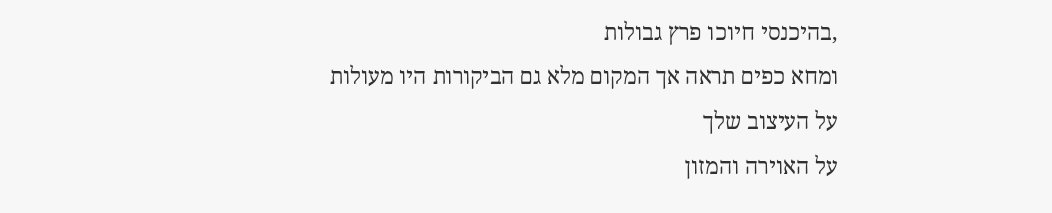,בהיכנסי חיוכו פרץ גבולות
ומחא כפים תראה אך המקום מלא גם הביקורות היו מעולות על העיצוב שלך
על האוירה והמזון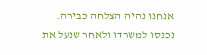אנחנו נהיה הצלחה כבירה.
נכנסו למשרדו ולאחר שנעל את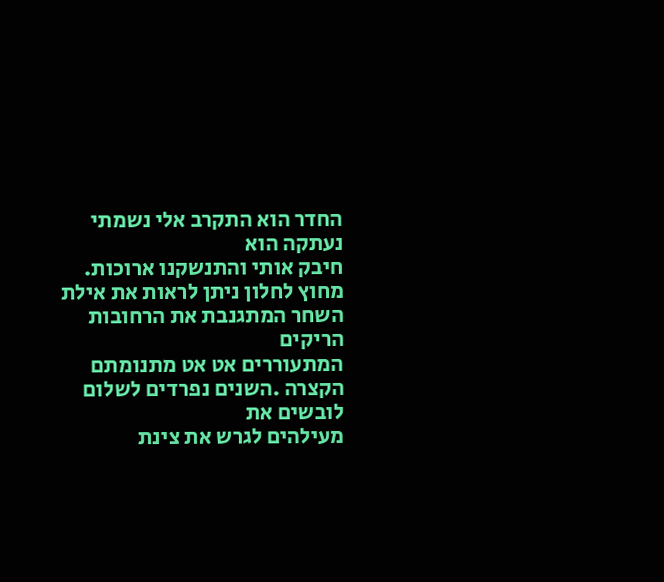החדר הוא התקרב אלי נשמתי נעתקה הוא
חיבק אותי והתנשקנו ארוכות.
מחוץ לחלון ניתן לראות את אילת השחר המתגנבת את הרחובות הריקים
המתעוררים אט אט מתנומתם הקצרה .השנים נפרדים לשלום לובשים את
מעילהים לגרש את צינת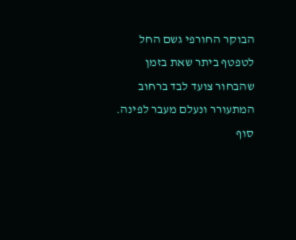הבוקר החורפי גשם החל לטפטף ביתר שאת בזמן
שהבחור צועד לבד ברחוב המתעורר ונעלם מעבר לפינה.
סוף